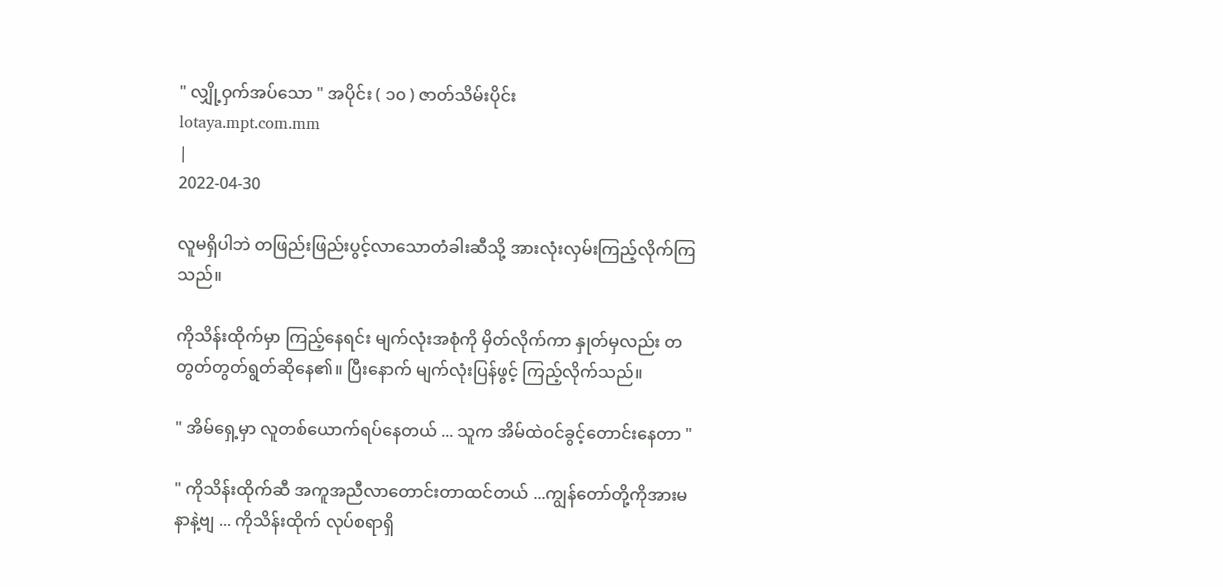" လျှို့ဝှက်အပ်သော " အပိုင်း ( ၁၀ ) ဇာတ်သိမ်းပိုင်း
lotaya.mpt.com.mm
|
2022-04-30

လူမရှိပါဘဲ တဖြည်းဖြည်းပွင့်လာသောတံခါးဆီသို့ အားလုံးလှမ်းကြည့်လိုက်ကြသည်။

ကိုသိန်းထိုက်မှာ ကြည့်နေရင်း မျက်လုံးအစုံကို မှိတ်လိုက်ကာ နှုတ်မှလည်း တတွတ်တွတ်ရွတ်ဆိုနေ၏။ ပြီးနောက် မျက်လုံးပြန်ဖွင့် ကြည့်လိုက်သည်။

" အိမ်ရှေ့မှာ လူတစ်ယောက်ရပ်နေတယ် ... သူက အိမ်ထဲဝင်ခွင့်တောင်းနေတာ "

" ကိုသိန်းထိုက်ဆီ အကူအညီလာတောင်းတာထင်တယ် ...ကျွန်တော်တို့ကိုအားမနာနဲ့ဗျ ... ကိုသိန်းထိုက် လုပ်စရာရှိ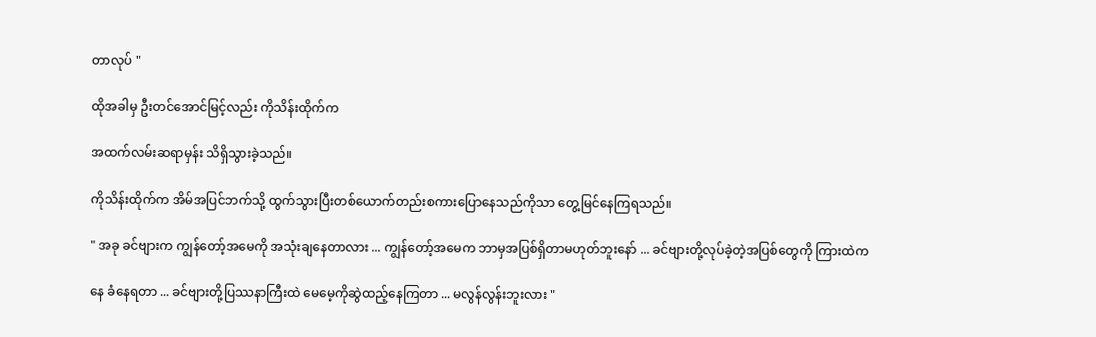တာလုပ် "

ထိုအခါမှ ဦးတင်အောင်မြင့်လည်း ကိုသိန်းထိုက်က

အထက်လမ်းဆရာမှန်း သိရှိသွားခဲ့သည်။

ကိုသိန်းထိုက်က အိမ်အပြင်ဘက်သို့ ထွက်သွားပြီးတစ်ယောက်တည်းစကားပြောနေသည်ကိုသာ တွေ့မြင်နေကြရသည်။

" အခု ခင်ဗျားက ကျွန်တော့်အမေကို အသုံးချနေတာလား ... ကျွန်တော့်အမေက ဘာမှအပြစ်ရှိတာမဟုတ်ဘူးနော် ... ခင်ဗျားတို့လုပ်ခဲ့တဲ့အပြစ်တွေကို ကြားထဲက

နေ ခံနေရတာ ... ခင်ဗျားတို့ပြဿနာကြီးထဲ မေမေ့ကိုဆွဲထည့်နေကြတာ ... မလွန်လွန်းဘူးလား "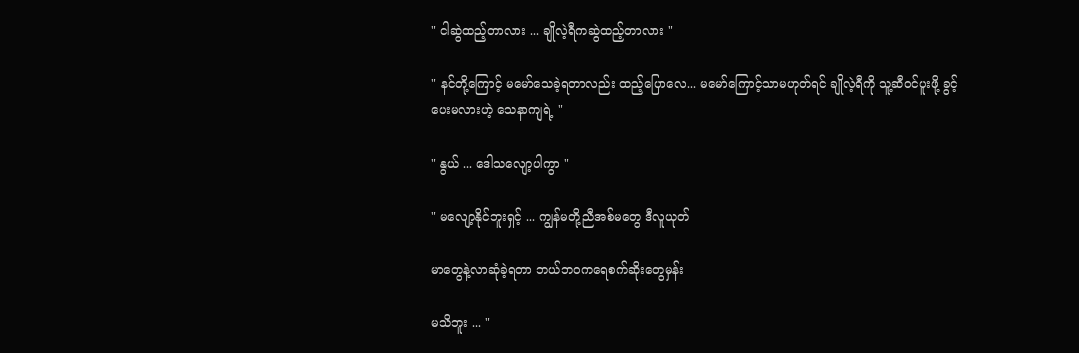" ငါဆွဲထည့်တာလား ... ချိုလဲ့ရီကဆွဲထည့်တာလား "

" နင်တို့ကြောင့် မမော်သေခဲ့ရတာလည်း ထည့်ပြောလေ... မမော်ကြောင့်သာမဟုတ်ရင် ချိုလဲ့ရီကို သူ့ဆီဝင်ပူးဖို့ ခွင့်ပေးမလားဟဲ့ သေနာကျရဲ့ "

" နွယ် ... ဒေါသလျော့ပါကွာ "

" မလျော့နိုင်ဘူးရှင့် ... ကျွန်မတို့ညီအစ်မတွေ ဒီလူယုတ်

မာတွေနဲ့လာဆုံခဲ့ရတာ ဘယ်ဘဝကရေစက်ဆိုးတွေမှန်း

မသိဘူး ... "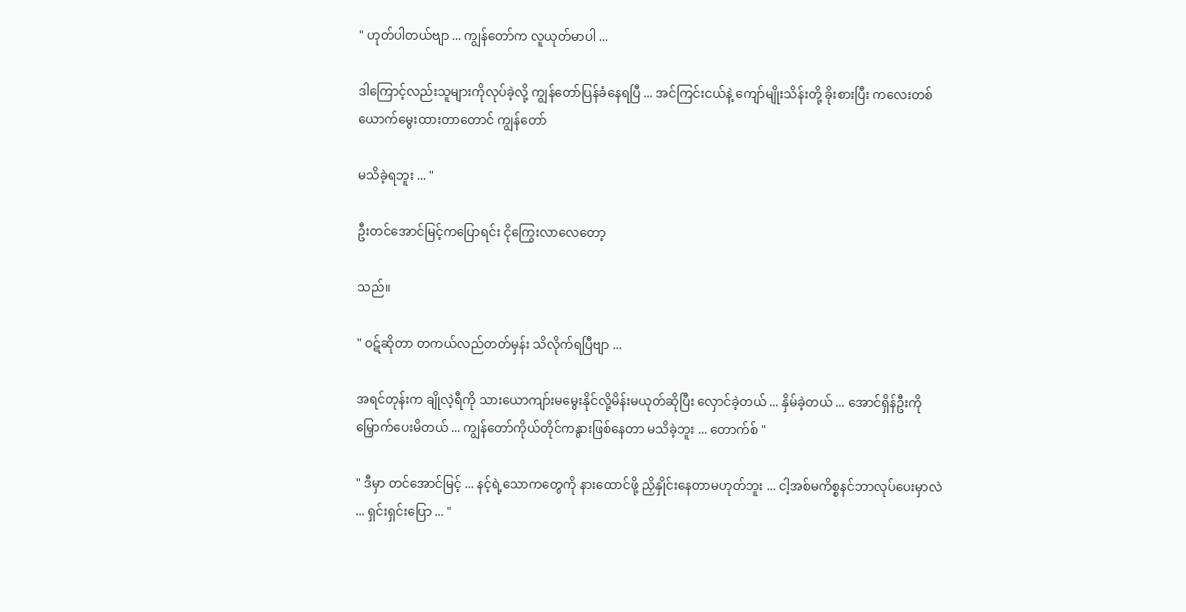" ဟုတ်ပါတယ်ဗျာ ... ကျွန်တော်က လူယုတ်မာပါ ...

ဒါကြောင့်လည်းသူများကိုလုပ်ခဲ့လို့ ကျွန်တော်ပြန်ခံနေရပြီ ... အင်ကြင်းငယ်နဲ့ ကျော်မျိုးသိန်းတို့ ခိုးစားပြီး ကလေးတစ်ယောက်မွေးထားတာတောင် ကျွန်တော်

မသိခဲ့ရဘူး ... "

ဦးတင်အောင်မြင့်ကပြောရင်း ငိုကြွေးလာလေတော့

သည်။

" ဝဋ်ဆိုတာ တကယ်လည်တတ်မှန်း သိလိုက်ရပြီဗျာ ...

အရင်တုန်းက ချိုလဲ့ရီကို သားယောကျာ်းမမွေးနိုင်လို့မိန်းမယုတ်ဆိုပြီး လှောင်ခဲ့တယ် ... နှိမ်ခဲ့တယ် ... အောင်ရှိန်ဦးကို မြှောက်ပေးမိတယ် ... ကျွန်တော်ကိုယ်တိုင်ကနွားဖြစ်နေတာ မသိခဲ့ဘူး ... တောက်စ် "

" ဒီမှာ တင်အောင်မြင့် ... နင့်ရဲ့သောကတွေကို နားထောင်ဖို့ ညှိနှိုင်းနေတာမဟုတ်ဘူး ... ငါ့အစ်မကိစ္စနင်ဘာလုပ်ပေးမှာလဲ ... ရှင်းရှင်းပြော ... "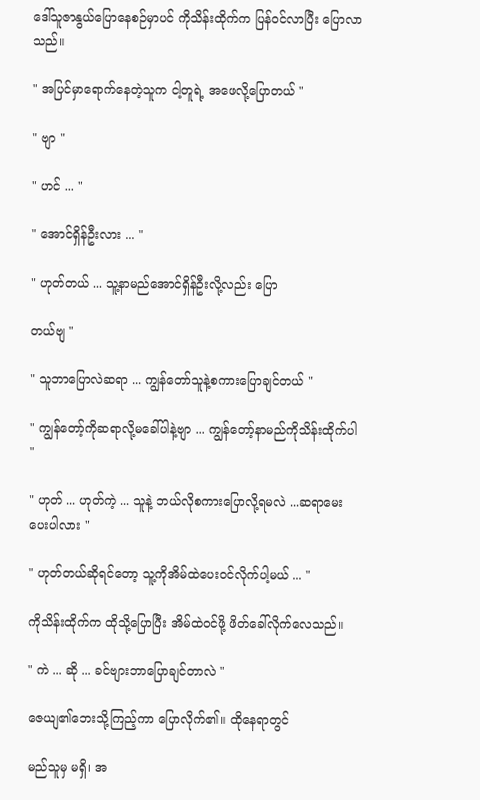ဒေါ်သူဇာနွယ်ပြောနေစဉ်မှာပင် ကိုသိန်းထိုက်က ပြန်ဝင်လာပြီး ပြောလာသည်။

" အပြင်မှာရောက်နေတဲ့သူက ငါ့တူရဲ့ အဖေလို့ပြောတယ် "

" ဗျာ "

" ဟင် ... "

" အောင်ရှိန်ဦးလား ... "

" ဟုတ်တယ် ... သူ့နာမည်အောင်ရှိန်ဦးလို့လည်း ပြော

တယ်ဗျ "

" သူဘာပြောလဲဆရာ ... ကျွန်တော်သူနဲ့စကားပြောချင်တယ် "

" ကျွန်တော့်ကိုဆရာလို့မခေါ်ပါနဲ့ဗျာ ... ကျွန်တော့်နာမည်ကိုသိန်းထိုက်ပါ "

" ဟုတ် ... ဟုတ်ကဲ့ ... သူနဲ့ ဘယ်လိုစကားပြောလို့ရမလဲ ...ဆရာမေးပေးပါလား "

" ဟုတ်တယ်ဆိုရင်တော့ သူ့ကိုအိမ်ထဲပေးဝင်လိုက်ပါ့မယ် ... "

ကိုသိန်းထိုက်က ထိုသို့ပြောပြီး အိမ်ထဲဝင်ဖို့ ဖိတ်ခေါ်လိုက်လေသည်။

" ကဲ ... ဆို ... ခင်ဗျားဘာပြောချင်တာလဲ "

ဇေယျ၏ဘေးသို့ကြည့်ကာ ပြောလိုက်၏။ ထိုနေရာတွင်

မည်သူမှ မရှိ၊ အ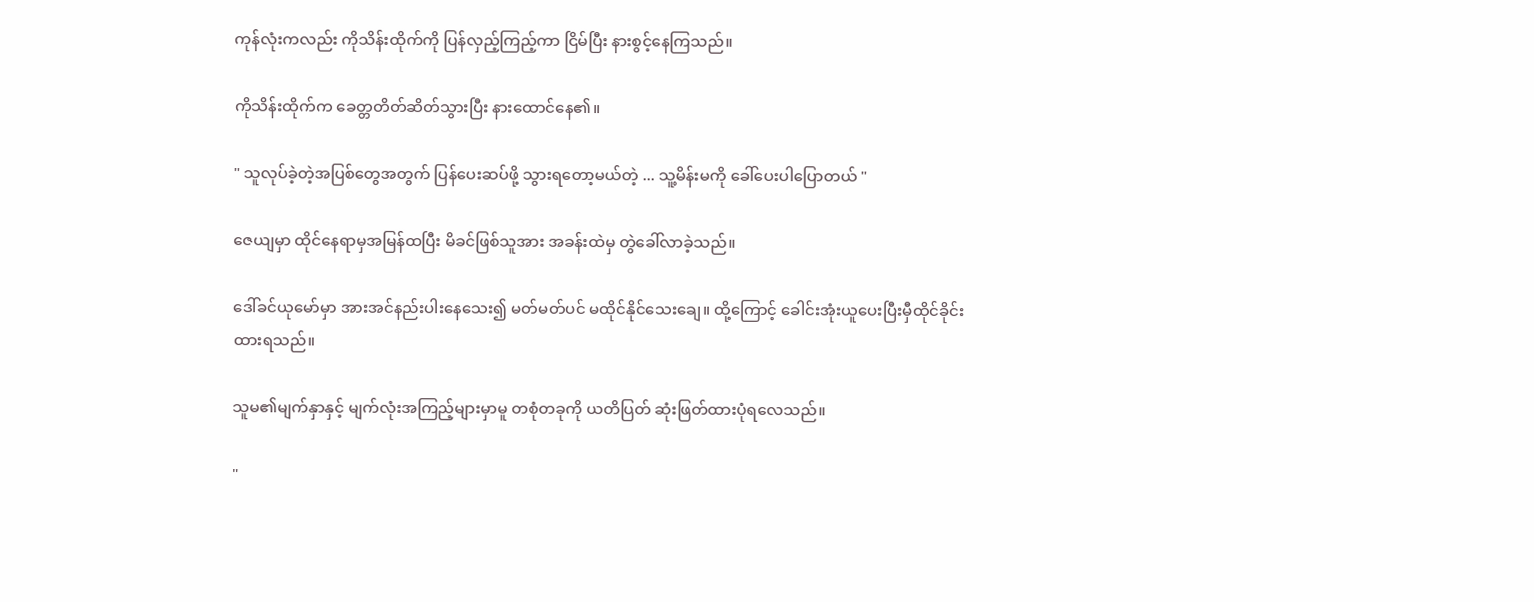ကုန်လုံးကလည်း ကိုသိန်းထိုက်ကို ပြန်လှည့်ကြည့်ကာ ငြိမ်ပြီး နားစွင့်နေကြသည်။

ကိုသိန်းထိုက်က ခေတ္တတိတ်ဆိတ်သွားပြီး နားထောင်နေ၏။

" သူလုပ်ခဲ့တဲ့အပြစ်တွေအတွက် ပြန်ပေးဆပ်ဖို့ သွားရတော့မယ်တဲ့ ... သူ့မိန်းမကို ခေါ်ပေးပါပြောတယ် "

ဇေယျမှာ ထိုင်နေရာမှအမြန်ထပြီး မိခင်ဖြစ်သူအား အခန်းထဲမှ တွဲခေါ်လာခဲ့သည်။

ဒေါ်ခင်ယုမော်မှာ အားအင်နည်းပါးနေသေး၍ မတ်မတ်ပင် မထိုင်နိုင်သေးချေ။ ထို့ကြောင့် ခေါင်းအုံးယူပေးပြီးမှီထိုင်ခိုင်းထားရသည်။

သူမ၏မျက်နှာနှင့် မျက်လုံးအကြည့်များမှာမူ တစုံတခုကို ယတိပြတ် ဆုံးဖြတ်ထားပုံရလေသည်။

"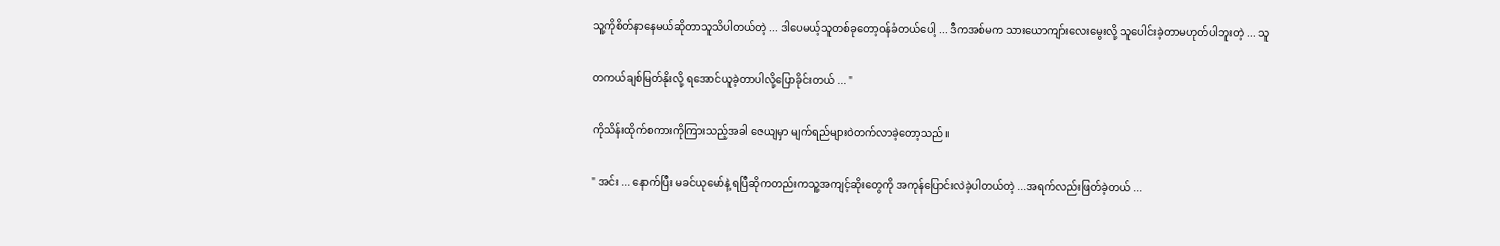သူ့ကိုစိတ်နာနေမယ်ဆိုတာသူသိပါတယ်တဲ့ ... ဒါပေမယ့်သူတစ်ခုတော့ဝန်ခံတယ်ပေါ့ ... ဒီကအစ်မက သားယောကျာ်းလေးမွေးလို့ သူပေါင်းခဲ့တာမဟုတ်ပါဘူးတဲ့ ... သူ

တကယ်ချစ်မြတ်နိုးလို့ ရအောင်ယူခဲ့တာပါလို့ပြောခိုင်းတယ် ... "

ကိုသိန်းထိုက်စကားကိုကြားသည့်အခါ ဇေယျမှာ မျက်ရည်များဝဲတက်လာခဲ့တော့သည်။

" အင်း ... နောက်ပြီး မခင်ယုမော်နဲ့ ရပြီဆိုကတည်းကသူ့အကျင့်ဆိုးတွေကို အကုန်ပြောင်းလဲခဲ့ပါတယ်တဲ့ ...အရက်လည်းဖြတ်ခဲ့တယ် ...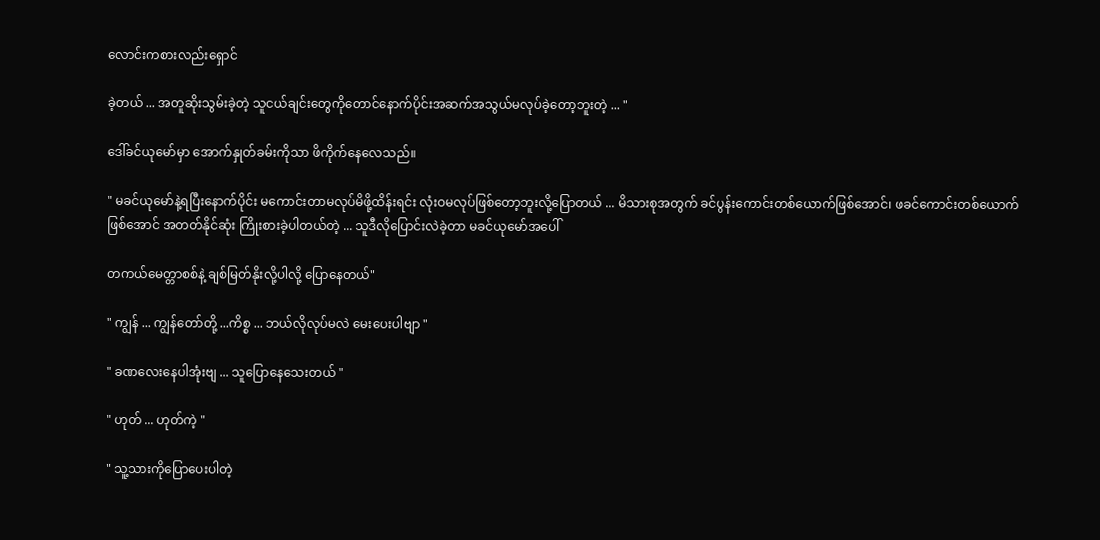လောင်းကစားလည်းရှောင်

ခဲ့တယ် ... အတူဆိုးသွမ်းခဲ့တဲ့ သူငယ်ချင်းတွေကိုတောင်နောက်ပိုင်းအဆက်အသွယ်မလုပ်ခဲ့တော့ဘူးတဲ့ ... "

ဒေါ်ခင်ယုမော်မှာ အောက်နှုတ်ခမ်းကိုသာ ဖိကိုက်နေလေသည်။

" မခင်ယုမော်နဲ့ရပြီးနောက်ပိုင်း မကောင်းတာမလုပ်မိဖို့ထိန်းရင်း လုံးဝမလုပ်ဖြစ်တော့ဘူးလို့ပြောတယ် ... မိသားစုအတွက် ခင်ပွန်းကောင်းတစ်ယောက်ဖြစ်အောင်၊ ဖခင်ကောင်းတစ်ယောက်ဖြစ်အောင် အတတ်နိုင်ဆုံး ကြိုးစားခဲ့ပါတယ်တဲ့ ... သူဒီလိုပြောင်းလဲခဲ့တာ မခင်ယုမော်အပေါ်

တကယ်မေတ္တာစစ်နဲ့ ချစ်မြတ်နိုးလို့ပါလို့ ပြောနေတယ်"

" ကျွန် ... ကျွန်တော်တို့ ...ကိစ္စ ... ဘယ်လိုလုပ်မလဲ မေးပေးပါဗျာ "

" ခဏလေးနေပါအုံးဗျ ... သူပြောနေသေးတယ် "

" ဟုတ် ... ဟုတ်ကဲ့ "

" သူ့သားကိုပြောပေးပါတဲ့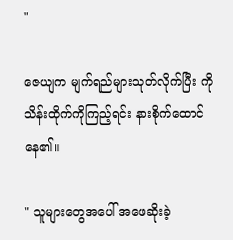"

ဇေယျက မျက်ရည်များသုတ်လိုက်ပြီး ကိုသိန်းထိုက်ကိုကြည့်‌ရင်း နားစိုက်ထောင်နေ၏။

" သူများတွေအပေါ် အဖေဆိုးခဲ့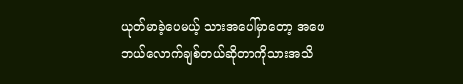ယုတ်မာခဲ့ပေမယ့် သားအပေါ်မှာတော့ အဖေဘယ်လောက်ချစ်တယ်ဆိုတာကိုသားအသိ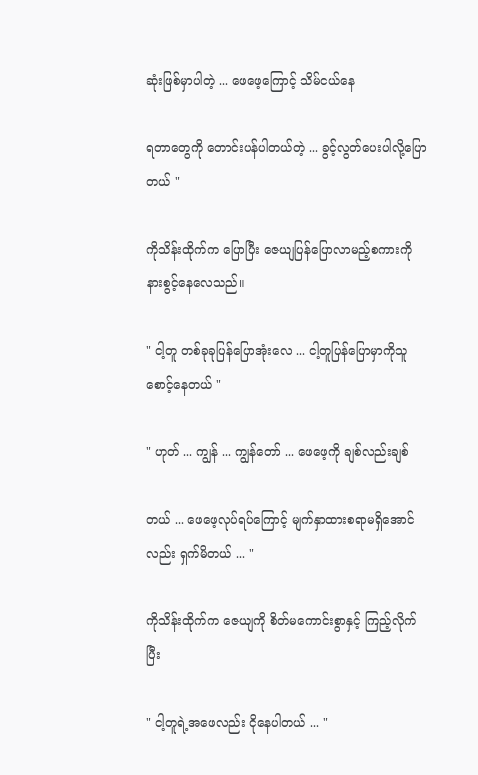ဆုံးဖြစ်မှာပါတဲ့ ... ဖေဖေ့ကြောင့် သိမ်ငယ်နေ

ရတာတွေကို တောင်းပန်ပါတယ်တဲ့ ... ခွင့်လွတ်ပေးပါလို့ပြောတယ် "

ကိုသိန်းထိုက်က ပြောပြီး ဇေယျပြန်ပြောလာမည့်စကားကို နားစွင့်နေလေသည်။

" ငါ့တူ တစ်ခုခုပြန်ပြောအုံးလေ ... ငါ့တူပြန်ပြောမှာကိုသူစောင့်နေတယ် "

" ဟုတ် ... ကျွန် ... ကျွန်တော် ... ဖေဖေ့ကို ချစ်လည်းချစ်

တယ် ... ဖေဖေ့လုပ်ရပ်‌ကြောင့် မျက်နှာထားစရာမရှိအောင်လည်း ရှက်မိတယ် ... "

ကိုသိန်းထိုက်က ဇေယျကို စိတ်မကောင်းစွာနှင့် ကြည့်လိုက်ပြီး

" ငါ့တူရဲ့အဖေလည်း ငိုနေပါတယ် ... "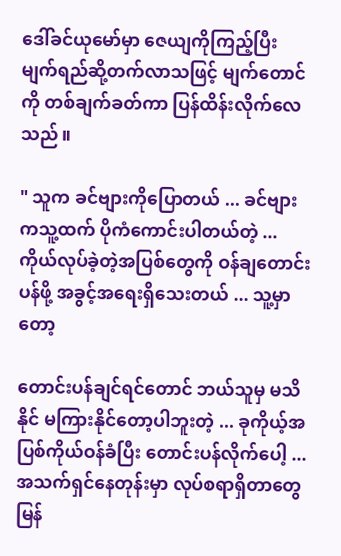ဒေါ်ခင်ယုမော်မှာ ဇေယျကိုကြည့်ပြီး မျက်ရည်ဆို့တက်လာသဖြင့် မျက်တောင်ကို တစ်ချက်ခတ်ကာ ပြန်ထိန်းလိုက်လေသည်။

" သူက ခင်ဗျားကိုပြောတယ် ... ခင်ဗျားကသူ့ထက် ပိုကံကောင်းပါတယ်တဲ့ ... ကိုယ်လုပ်ခဲ့တဲ့အပြစ်တွေကို ဝန်ချတောင်းပန်ဖို့ အခွင့်အရေးရှိသေးတယ် ... သူ့မှာတော့

တောင်းပန်ချင်ရင်တောင် ဘယ်သူမှ မသိနိုင် မကြားနိုင်တော့ပါဘူးတဲ့ ... ခုကိုယ့်အပြစ်ကိုယ်ဝန်ခံပြီး တောင်းပန်လိုက်ပေါ့‌ ... အသက်ရှင်နေတုန်းမှာ လုပ်စရာရှိတာတွေမြန်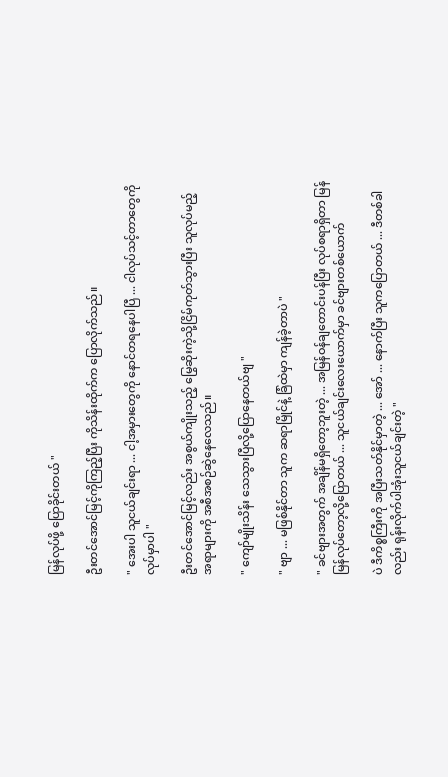မြန်လုပ်ဖို့ ပြောခိုင်းတယ် "

ဦးတင်အောင်မြင့်ကိုကြည့်ပြီး ကိုသိန်းထိုက်က ပြောလိုက်သည်။

" အေးပါ သူငယ်ချင်းရာ ... ငါ့အမှားတွေကို နောင်တရနေပါပြီ ... ငါလုပ်သင့်တာတွေကို လုပ်မှာပါ "

ဦးတင်အောင်မြင့်လည်း အစွယ်ကျိုးသည့် မြွေဆိုးကဲ့သို့ငြိမ်ကုတ်သွားပြီး သူလုပ်မည့်အရာများကို အစီအစဉ်ဆွဲနေလေသည်။

" ကျော်မျိုးသိန်း သေသွားပြီလို့ပြောနေတယ်ဗျ "

" ဗျာ ... မဖြစ်နိုင်တာ သူက ဆရာမြိုင်နဲ့ ခြံထဲမှာ ကျန်ခဲ့တာပဲ "

" ခင်ဗျားအတွက် အချိန်မရှိတော့ဘူးတဲ့ ... အမြန်ဝန်ချတောင်းပန်ပြီး လုပ်စရာရှိတာ မြန်မြန်လုပ်တော့လို့ပြောတယ် ... သူငယ်ချင်းလေးယောက်မှာ ခင်ဗျားတစ်ယောက်

ပဲ ဒီကိစ္စကြီးကို အပြီးသတ်နိုင်မှာတဲ့ ... အော် ... နောက်ပြီး သူကပြောတယ် ... ဒီတစ်ခါလည်း ရုန်းလိုက်ပါအုံးသူငယ်ချင်းတဲ့ "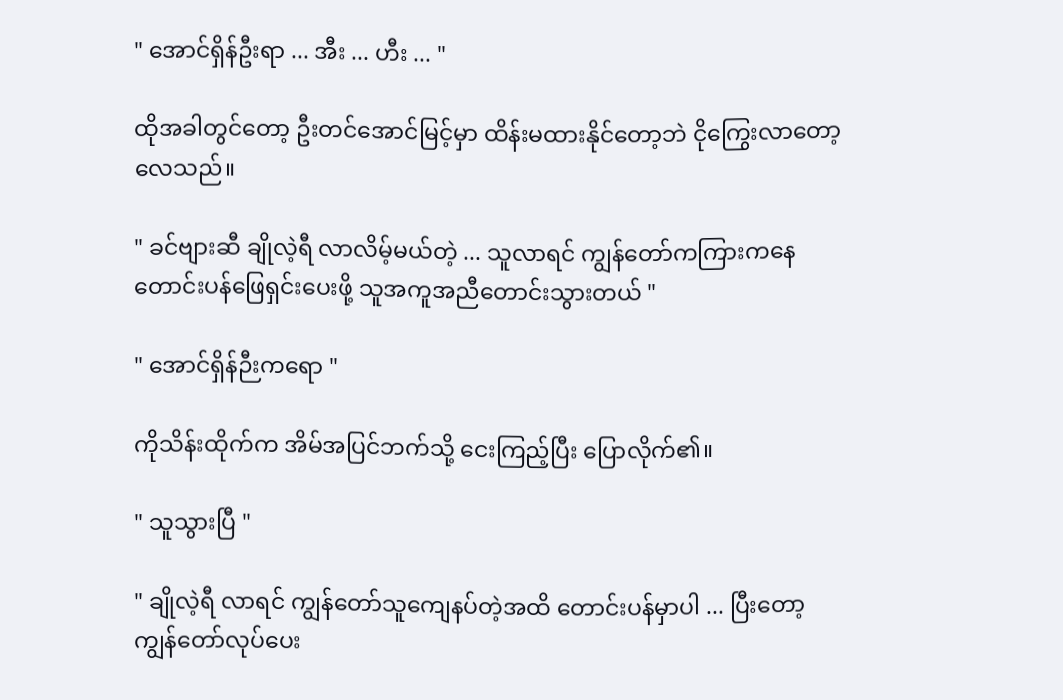" အောင်ရှိန်ဦးရာ ... အီး ... ဟီး ... "

ထိုအခါတွင်တော့ ဦးတင်အောင်မြင့်မှာ ထိန်းမထားနိုင်တော့ဘဲ ငိုကြွေးလာတော့လေသည်။

" ခင်ဗျားဆီ ချိုလဲ့ရီ လာလိမ့်မယ်တဲ့ ... သူလာရင် ကျွန်တော်ကကြားကနေ တောင်းပန်ဖြေရှင်းပေးဖို့ သူအကူအညီတောင်းသွားတယ် "

" အောင်ရှိန်ဉီးကရော "

ကိုသိန်းထိုက်က အိမ်အပြင်ဘက်သို့ ငေးကြည့်ပြီး ပြောလိုက်၏။

" သူသွားပြီ "

" ချိုလဲ့ရီ လာရင် ကျွန်တော်သူကျေနပ်တဲ့အထိ တောင်းပန်မှာပါ ... ပြီးတော့ ကျွန်တော်လုပ်ပေး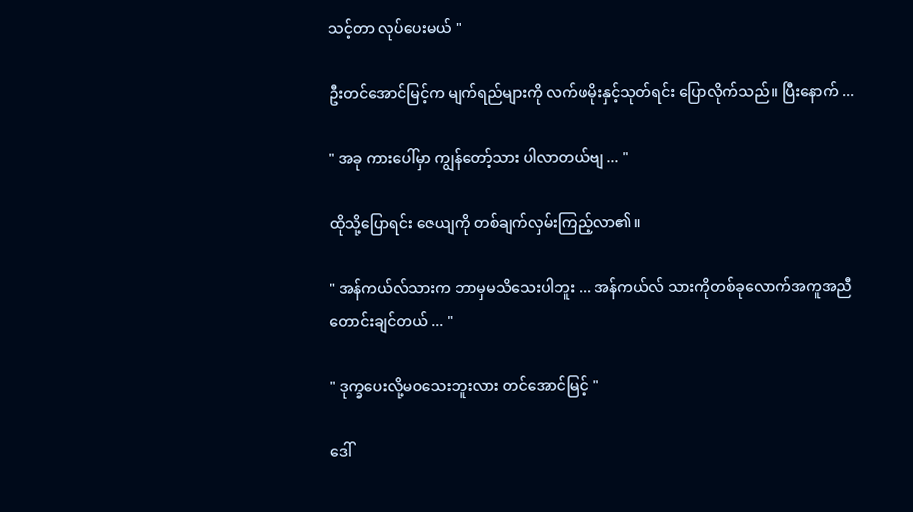သင့်တာ လုပ်ပေးမယ် "

ဦးတင်အောင်မြင့်က မျက်ရည်များကို လက်ဖမိုးနှင့်သုတ်ရင်း ပြောလိုက်သည်။ ပြီးနောက် ...

" အခု ကားပေါ်မှာ ကျွန်တော့်သား ပါလာတယ်ဗျ ... "

ထိုသို့ပြောရင်း ဇေယျကို တစ်ချက်လှမ်းကြည့်လာ၏။

" အန်ကယ်လ်သားက ဘာမှမသိသေးပါဘူး ... အန်ကယ်လ် သားကိုတစ်ခုလောက်အကူအညီတောင်းချင်တယ် ... "

" ဒုက္ခပေးလို့မဝသေးဘူးလား တင်အောင်မြင့် "

ဒေါ်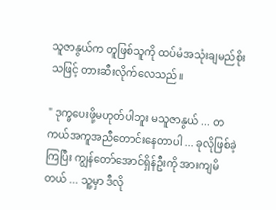သူဇာနွယ်က တူဖြစ်သူကို ထပ်မံအသုံးချမည်စိုးသဖြင့် တားဆီးလိုက်လေသည်။

" ဒုက္ခပေးဖို့မဟုတ်ပါဘူး မသူဇာနွယ် ... တကယ်အကူအညီတောင်းနေတာပါ ... ခုလိုဖြစ်ခဲ့ကြပြီး ကျွန်တော်အောင်ရှိန်ဦးကို အားကျမိတယ် ... သူ့မှာ ဒီလို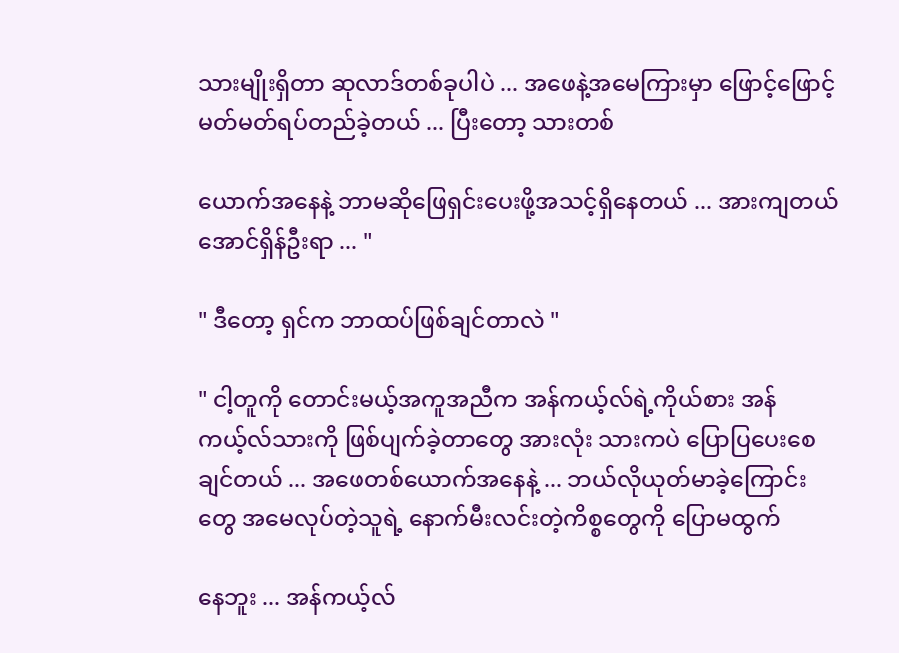သားမျိုးရှိတာ ဆုလာဒ်တစ်ခုပါပဲ ... အဖေနဲ့အမေကြားမှာ ဖြောင့်ဖြောင့်မတ်မတ်ရပ်တည်ခဲ့တယ် ... ပြီးတော့ သားတစ်

ယောက်အနေနဲ့ ဘာမဆိုဖြေရှင်းပေးဖို့အသင့်ရှိနေတယ် ... အားကျတယ် အောင်ရှိန်ဦးရာ ... "

" ဒီတော့ ရှင်က ဘာထပ်ဖြစ်ချင်တာလဲ "

" ငါ့တူကို တောင်းမယ့်အကူအညီက အန်ကယ့်လ်ရဲ့ကိုယ်စား အန်ကယ့်လ်သားကို ဖြစ်ပျက်ခဲ့တာတွေ အားလုံး သားကပဲ ပြောပြပေးစေချင်တယ် ... အဖေတစ်ယောက်အနေနဲ့ ... ဘယ်လိုယုတ်မာခဲ့ကြောင်းတွေ အမေလုပ်တဲ့သူရဲ့ နောက်မီးလင်းတဲ့ကိစ္စတွေကို ပြောမထွက်

နေဘူး ... အန်ကယ့်လ်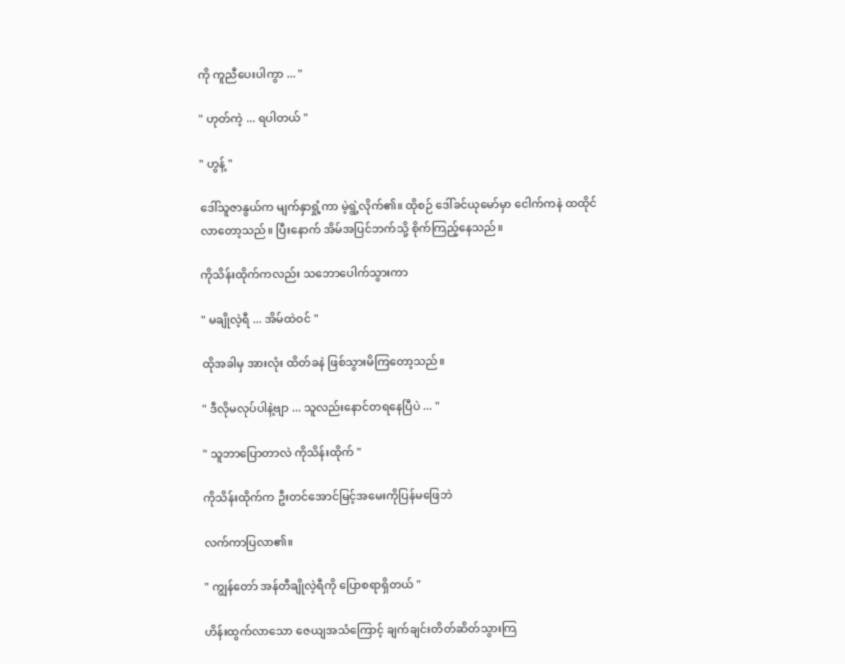ကို ကူညီပေးပါကွာ ... "

" ဟုတ်ကဲ့ ... ရပါတယ် "

" ဟွန့် "

ဒေါ်သူဇာနွယ်က မျက်နှာရှုံ့ကာ မဲ့ရွဲ့လိုက်၏။ ထိုစဉ် ဒေါ်ခင်ယုမော်မှာ ငေါက်ကနဲ ထထိုင်လာတော့သည်။ ပြီးနောက် အိမ်အပြင်ဘက်သို့ စိုက်ကြည့်နေသည်။

ကိုသိန်းထိုက်ကလည်း သဘောပေါက်သွားကာ

" မချိုလဲ့ရီ ... အိမ်ထဲဝင် "

ထိုအခါမှ အားလုံး ထိတ်ခနဲ ဖြစ်သွားမိကြတော့သည်။

" ဒီလိုမလုပ်ပါနဲ့ဗျာ ... သူလည်းနောင်တရနေပြီပဲ ... "

" သူဘာပြောတာလဲ ကိုသိန်းထိုက် "

ကိုသိန်းထိုက်က ဦးတင်အောင်မြင့်အမေးကိုပြန်မဖြေဘဲ

လက်ကာပြလာ၏။

" ကျွန်တော် အန်တီချိုလဲ့ရီကို ပြောစရာရှိတယ် "

ဟိန်းထွက်လာသော ဇေယျအသံကြောင့် ချက်ချင်းတိတ်ဆိတ်သွားကြ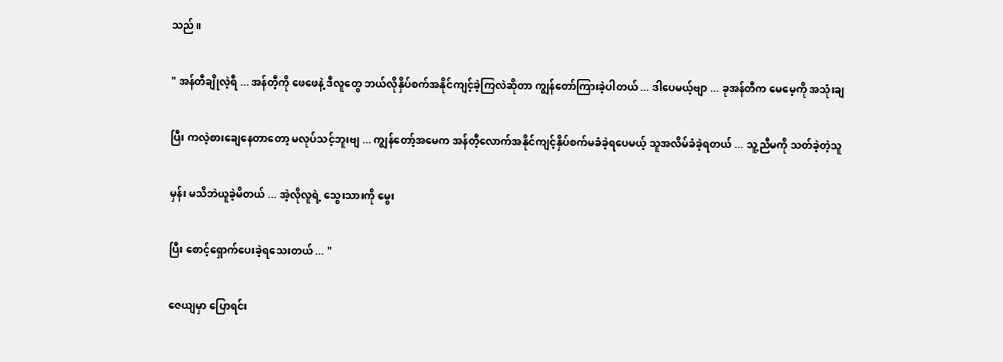သည်။

" အန်တီချိုလဲ့ရီ ... အန်တီ့ကို ဖေဖေနဲ့ ဒီလူတွေ ဘယ်လိုနှိပ်စက်အနိုင်ကျင့်ခဲ့ကြလဲဆိုတာ ကျွန်တော်ကြားခဲ့ပါတယ် ... ဒါပေမယ့်ဗျာ ... ခုအန်တီက မေမေ့ကို အသုံးချ

ပြီး ကလဲ့စားချေနေတာတော့ မလုပ်သင့်ဘူးဗျ ... ကျွန်တော့်အမေက အန်တီ့လောက်အနိုင်ကျင့်နှိပ်စက်မခံခဲ့ရပေမယ့် သူအလိမ်ခံခဲ့ရတယ် ... သူ့ညီမကို သတ်ခဲ့တဲ့သူ

မှန်း မသိဘဲယူခဲ့မိတယ် ... အဲ့လိုလူရဲ့ သွေးသားကို မွေး

ပြီး စောင့်ရှောက်ပေးခဲ့ရသေးတယ် ... "

ဇေယျမှာ ပြောရင်း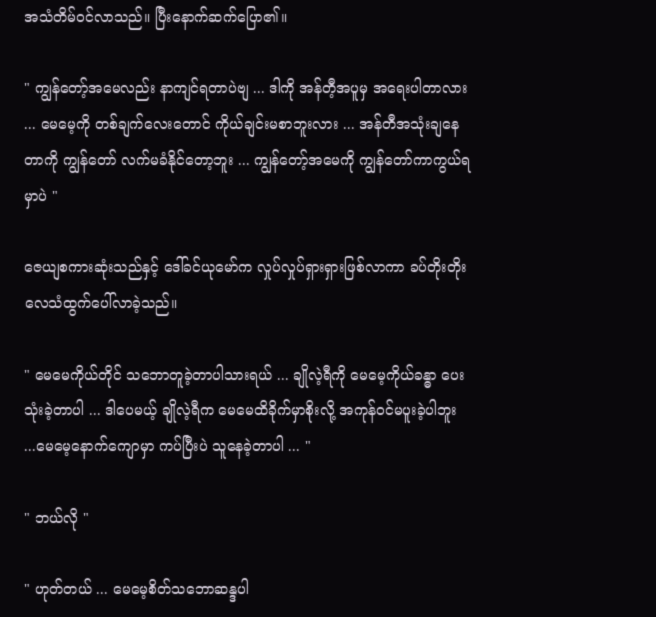အသံတိမ်ဝင်လာသည်။ ပြီးနောက်ဆက်ပြော၏။

" ကျွန်တော့်အမေလည်း နာကျင်ရတာပဲဗျ ... ဒါကို အန်တီ့အပူမှ အရေးပါတာလား ... မေမေ့ကို တစ်ချက်လေးတောင် ကိုယ်ချင်းမစာဘူးလား ... အန်တီအသုံးချနေတာကို ကျွန်တော် လက်မခံနိုင်တော့ဘူး ... ကျွန်တော့်အမေကို ကျွန်တော်ကာကွယ်ရမှာပဲ "

ဇေယျစကားဆုံးသည်နှင့် ဒေါ်ခင်ယုမော်က လှုပ်လှုပ်ရှားရှားဖြစ်လာကာ ခပ်တိုးတိုးလေသံထွက်ပေါ်လာခဲ့သည်။

" မေမေကိုယ်တိုင် သဘောတူခဲ့တာပါသားရယ် ... ချိုလဲ့ရီကို မေမေ့ကိုယ်ခန္ဓာ ပေးသုံးခဲ့တာပါ ... ဒါပေမယ့် ချိုလဲ့ရီက မေမေထိခိုက်မှာစိုးလို့ အကုန်ဝင်မပူးခဲ့ပါဘူး ...မေမေ့နောက်ကျောမှာ ကပ်ပြီးပဲ သူနေခဲ့တာပါ ... "

" ဘယ်လို "

" ဟုတ်တယ် ... မေမေ့စိတ်သဘောဆန္ဒပါ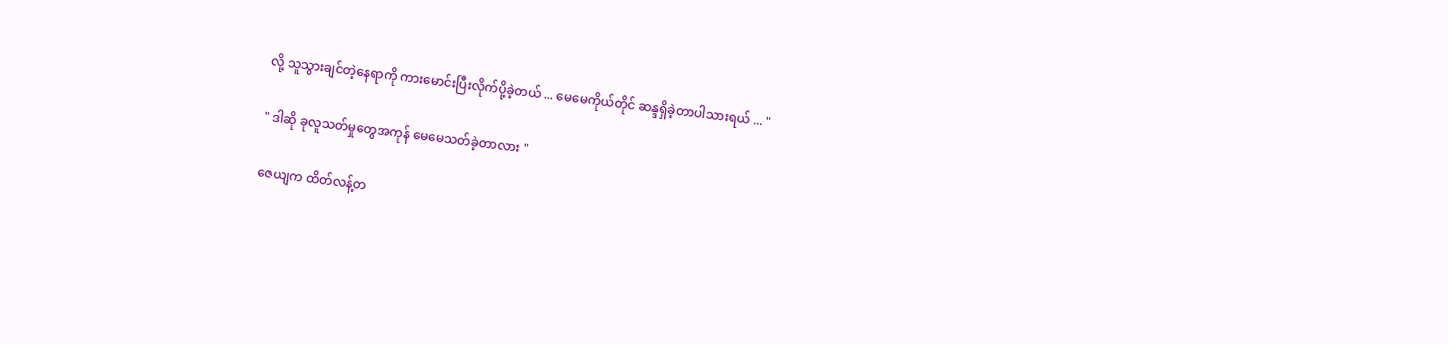လို့ သူသွားချင်တဲ့နေရာကို ကားမောင်းပြီးလိုက်ပို့ခဲ့တယ် ... မေမေကိုယ်တိုင် ဆန္ဒရှိခဲ့တာပါသားရယ် ... "

" ဒါဆို ခုလူသတ်မှုတွေအကုန် မေမေသတ်ခဲ့တာလား "

ဇေယျက ထိတ်လန့်တ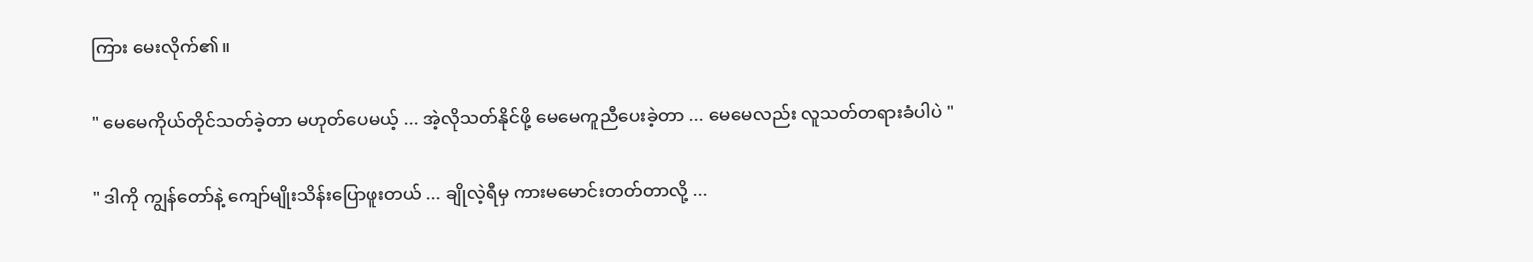ကြား မေးလိုက်၏။

" မေမေကိုယ်တိုင်သတ်ခဲ့တာ မဟုတ်ပေမယ့် ... အဲ့လိုသတ်နိုင်ဖို့ မေမေကူညီပေးခဲ့တာ ... မေမေလည်း လူသတ်တရားခံပါပဲ "

" ဒါကို ကျွန်တော်နဲ့ ကျော်မျိုးသိန်းပြောဖူးတယ် ... ချိုလဲ့ရီမှ ကားမမောင်းတတ်တာလို့ ...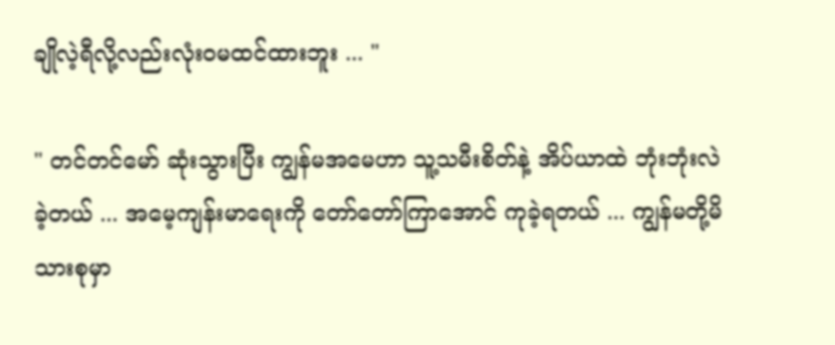ချိုလဲ့ရီလို့လည်းလုံးဝမထင်ထားဘူး ... "

" တင်တင်မော် ဆုံးသွားပြီး ကျွန်မအမေဟာ သူ့သမီးစိတ်နဲ့ အိပ်ယာထဲ ဘုံးဘုံးလဲခဲ့တယ် ... အမေ့ကျန်းမာရေးကို တော်တော်ကြာအောင် ကုခဲ့ရတယ် ... ကျွန်မတို့မိသားစုမှာ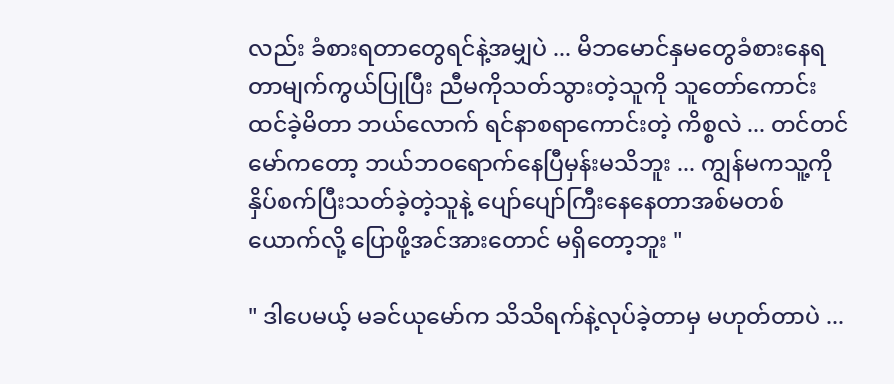လည်း ခံစားရတာတွေရင်နဲ့အမျှပဲ ... မိဘမောင်နှမတွေခံစားနေရတာမျက်ကွယ်ပြုပြီး ညီမကိုသတ်သွားတဲ့သူကို သူတော်ကောင်းထင်ခဲ့မိတာ ဘယ်လောက် ရင်နာစရာကောင်းတဲ့ ကိစ္စလဲ ... တင်တင်မော်ကတော့ ဘယ်ဘဝရောက်နေပြီမှန်းမသိဘူး ... ကျွန်မကသူ့ကို နှိပ်စက်ပြီးသတ်ခဲ့တဲ့သူနဲ့ ပျော်ပျော်ကြီးနေနေတာအစ်မတစ်ယောက်လို့ ပြောဖို့အင်အားတောင် မရှိတော့ဘူး "

" ဒါပေမယ့် မခင်ယုမော်က သိသိရက်နဲ့လုပ်ခဲ့တာမှ မဟုတ်တာပဲ ...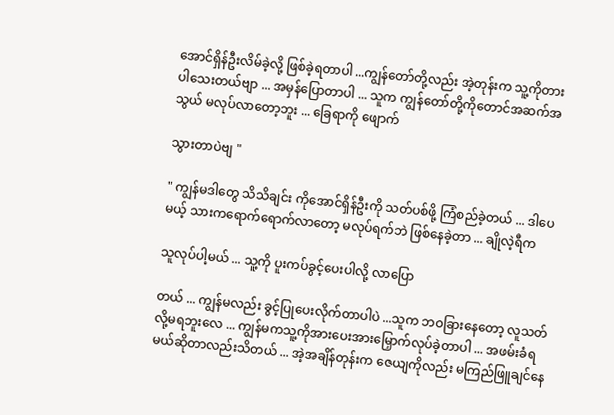အောင်ရှိန်ဦးလိမ်ခဲ့လို့ ဖြစ်ခဲ့ရတာပါ ...ကျွန်တော်တို့လည်း အဲ့တုန်းက သူ့ကိုတားပါသေးတယ်ဗျာ ... အမှန်ပြောတာပါ ... သူက ကျွန်တော်တို့ကိုတောင်အဆက်အသွယ် မလုပ်လာတော့ဘူး ... ခြေရာကို ဖျောက်

သွားတာပဲဗျ "

" ကျွန်မဒါတွေ သိသိချင်း ကိုအောင်ရှိန်ဦးကို သတ်ပစ်ဖို့ ကြံစည်ခဲ့တယ် ... ဒါပေမယ့် သားကရောက်ရောက်လာတော့ မလုပ်ရက်ဘဲ ဖြစ်နေခဲ့တာ ... ချိုလဲ့ရီက

သူလုပ်ပါ့မယ် ... သူ့ကို ပူးကပ်ခွင့်ပေးပါလို့ လာပြော

တယ် ... ကျွန်မလည်း ခွင့်ပြုပေးလိုက်တာပါပဲ ...သူက ဘဝခြားနေတော့ လူသတ်လို့မရဘူးလေ ... ကျွန်မကသူ့ကိုအားပေးအားမြှောက်လုပ်ခဲ့တာပါ ... အဖမ်းခံရမယ်ဆိုတာလည်းသိတယ် ... အဲ့အချိန်တုန်းက ဇေယျကိုလည်း မကြည်ဖြူချင်နေ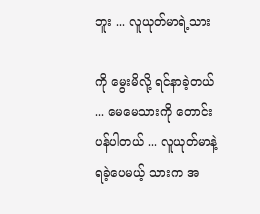ဘူး ... လူယုတ်မာရဲ့သား

ကို မွေးမိလို့ ရင်နာခဲ့တယ် ... မေမေသားကို တောင်းပန်ပါတယ် ... လူယုတ်မာနဲ့ ရခဲ့ပေမယ့် သားက အ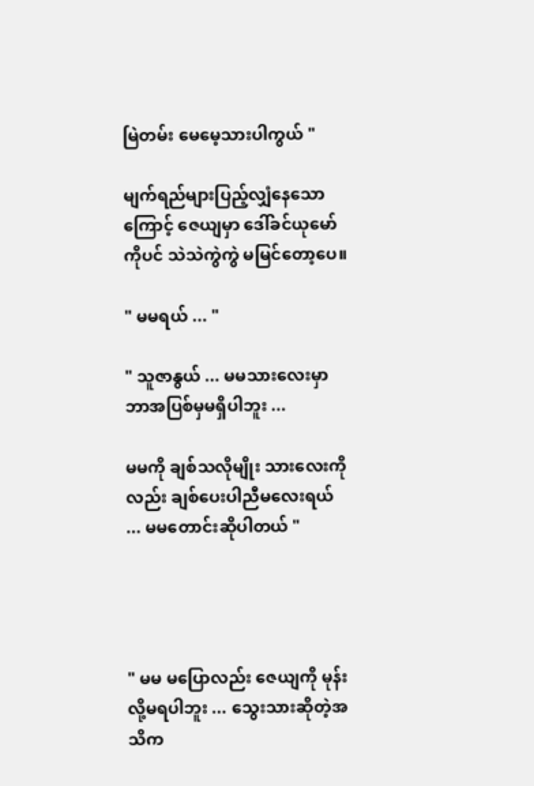မြဲတမ်း မေမေ့သားပါကွယ် "

မျက်ရည်များပြည့်လျှံနေသောကြောင့် ဇေယျမှာ ဒေါ်ခင်ယုမော်ကိုပင် သဲသဲကွဲကွဲ မမြင်တော့ပေ။

" မမရယ် ... "

" သူဇာနွယ် ... မမသားလေးမှာ ဘာအပြစ်မှမရှိပါဘူး ...

မမကို ချစ်သလိုမျိုး သားလေးကိုလည်း ချစ်ပေးပါညီမလေးရယ် ... မမတောင်းဆိုပါတယ် "




" မမ မပြောလည်း ဇေယျကို မုန်းလို့မရပါဘူး ... သွေးသားဆိုတဲ့အသိက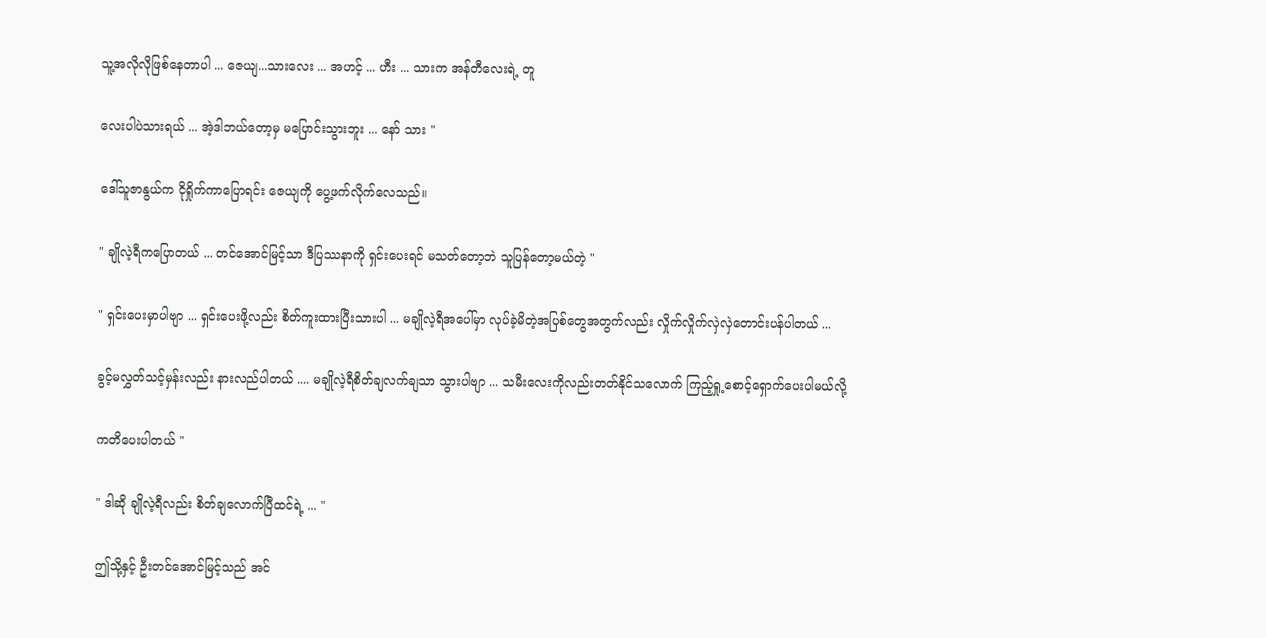သူ့အလိုလိုဖြစ်နေတာပါ ... ဇေယျ...သားလေး ... အဟင့် ... ဟီး ... သားက အန်တီလေးရဲ့ တူ

လေးပါပဲသားရယ် ... အဲ့ဒါဘယ်တော့မှ မပြောင်းသွားဘူး ... နော် သား "

ဒေါ်သူဇာနွယ်က ငိုရှိုက်ကာပြောရင်း ဇေယျကို ပွေ့ဖက်လိုက်လေသည်။

" ချိုလဲ့ရီကပြောတယ် ... တင်အောင်မြင့်သာ ဒီပြဿနာကို ရှင်းပေးရင် မသတ်တော့ဘဲ သူပြန်တော့မယ်တဲ့ "

" ရှင်းပေးမှာပါဗျာ ... ရှင်းပေးဖို့လည်း စိတ်ကူးထားပြီးသားပါ ... မချိုလဲ့ရီအပေါ်မှာ လုပ်ခဲ့မိတဲ့အပြစ်တွေအတွက်လည်း လှိုက်လှိုက်လှဲလှဲတောင်းပန်ပါတယ် ...

ခွင့်မလွှတ်သင့်မှန်းလည်း နားလည်ပါတယ် .... မချိုလဲ့ရီစိတ်ချလက်ချသာ သွားပါဗျာ ... သမီးလေးကိုလည်းတတ်နိုင်သလောက် ကြည့်ရှု့စောင့်ရှောက်ပေးပါမယ်လို့

ကတိပေးပါတယ် "

" ဒါဆို ချိုလဲ့ရီလည်း စိတ်ချလောက်ပြီထင်ရဲ့ ... "

ဤသို့နှင့် ဦးတင်အောင်မြင့်သည် အင်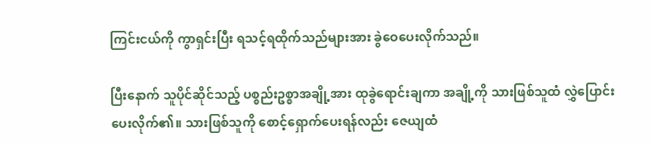ကြင်းငယ်ကို ကွာရှင်းပြီး ရသင့်ရထိုက်သည်များအား ခွဲဝေပေးလိုက်သည်။

ပြီးနောက် သူပိုင်ဆိုင်သည့် ပစ္စည်းဥစ္စာအချို့အား ထုခွဲရောင်းချကာ အချို့ကို သားဖြစ်သူထံ လွှဲပြောင်းပေးလိုက်၏။ သားဖြစ်သူကို စောင့်ရှောက်ပေးရန်လည်း ဇေယျထံ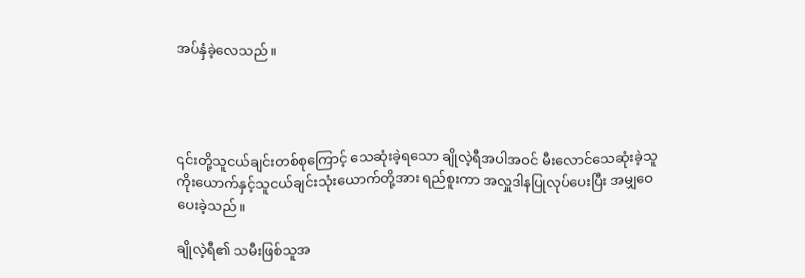အပ်နှံခဲ့လေသည်။




၎င်းတို့သူငယ်ချင်းတစ်စုကြောင့် သေဆုံးခဲ့ရသော ချိုလဲ့ရီအပါအဝင် မီးလောင်သေဆုံးခဲ့သူ ကိုးယောက်နှင့်သူငယ်ချင်းသုံးယောက်တို့အား ရည်စူးကာ အလှူဒါနပြုလုပ်ပေးပြီး အမျှဝေပေးခဲ့သည်။

ချိုလဲ့ရီ၏ သမီးဖြစ်သူအ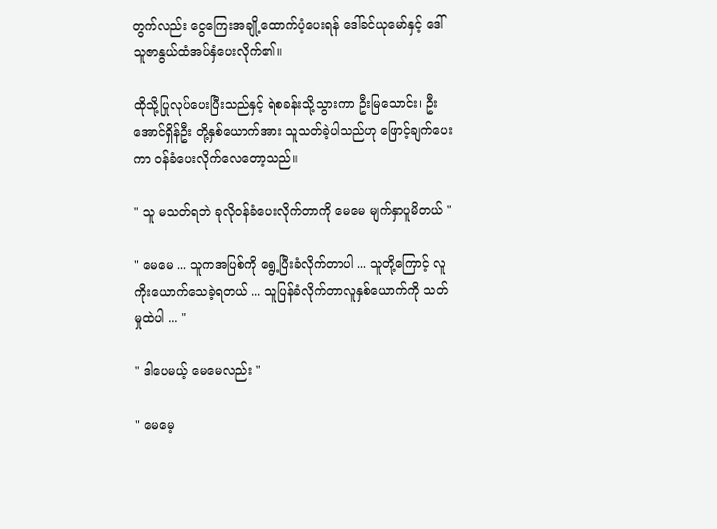တွက်လည်း ငွေကြေးအချို့ထောက်ပံ့ပေးရန် ဒေါ်ခင်ယုမော်နှင့် ဒေါ်သူဇာနွယ်ထံအပ်နှံပေးလိုက်၏။

ထိုသို့ပြုလုပ်ပေးပြီးသည်နှင့် ရဲစခန်းသို့သွားကာ ဦးမြသောင်း၊ ဦးအောင်ရှိန်ဦး တို့နှစ်ယောက်အား သူသတ်ခဲ့ပါသည်ဟု ဖြောင့်ချက်ပေးကာ ဝန်ခံပေးလိုက်လေတော့သည်။

" သူ မသတ်ရဘဲ ခုလိုဝန်ခံပေးလိုက်တာကို မေမေ မျက်နှာပူမိတယ် "

" မေမေ ... သူကအပြစ်ကို ရွေ့ပြီးခံလိုက်တာပါ ... သူတို့ကြောင့် လူကိုးယောက်သေခဲ့ရတယ် ... သူပြန်ခံလိုက်တာလူနှစ်ယောက်ကို သတ်မှုထဲပါ ... "

" ဒါပေမယ့် မေမေလည်း "

" မေမေ့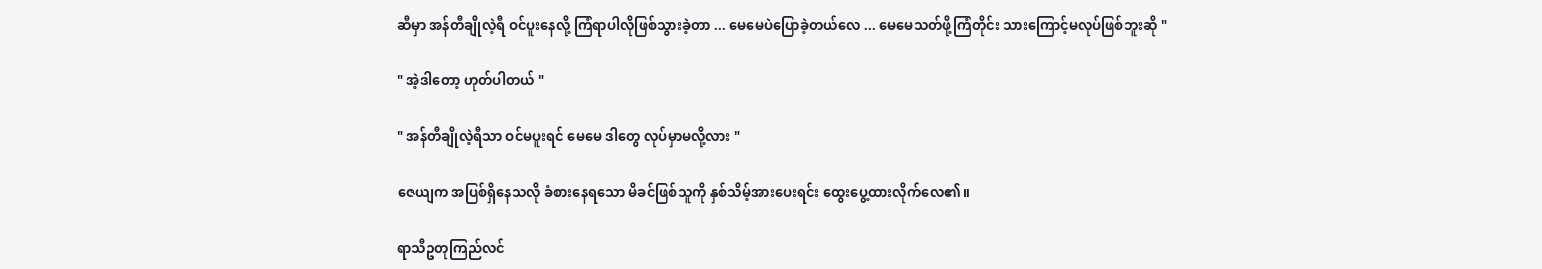ဆီမှာ အန်တီချိုလဲ့ရီ ဝင်ပူးနေလို့ ကြံရာပါလိုဖြစ်သွားခဲ့တာ ... မေမေပဲပြောခဲ့တယ်လေ ... မေမေသတ်ဖို့ကြံတိုင်း သားကြောင့်မလုပ်ဖြစ်ဘူးဆို "

" အဲ့ဒါတော့ ဟုတ်ပါတယ် "

" အန်တီချိုလဲ့ရီသာ ဝင်မပူးရင် မေမေ ဒါတွေ လုပ်မှာမလို့လား "

ဇေယျက အပြစ်ရှိနေသလို ခံစားနေရသော မိခင်ဖြစ်သူကို နှစ်သိမ့်အားပေးရင်း ထွေးပွေ့ထားလိုက်လေ၏။

ရာသီဥတုကြည်လင်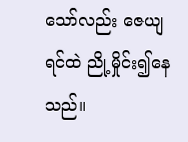သော်လည်း ဇေယျရင်ထဲ ညို့မှိုင်း၍နေသည်။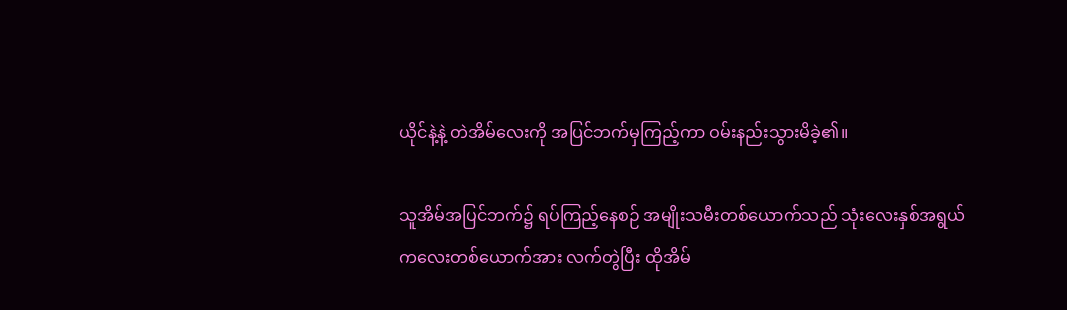ယိုင်နဲ့နဲ့ တဲအိမ်လေးကို အပြင်ဘက်မှကြည့်ကာ ဝမ်းနည်းသွားမိခဲ့၏။

သူအိမ်အပြင်ဘက်၌ ရပ်ကြည့်နေစဉ် အမျိုးသမီးတစ်ယောက်သည် သုံးလေးနှစ်အရွယ် ကလေးတစ်ယောက်အား လက်တွဲပြီး ထိုအိမ်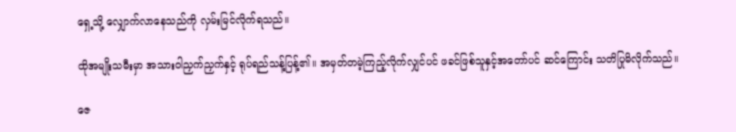ရှေ့သို့ လျှောက်လာနေသည်ကို လှမ်းမြင်လိုက်ရသည်။

ထိုအမျိုးသမီးမှာ အသားဝါညှက်ညှက်နှင့် ရုပ်ရည်သန့်ပြန့်၏။ အမှတ်တမဲ့ကြည့်လိုက်လျှင်ပင် ဖခင်ဖြစ်သူနှင့်အတော်ပင် ဆင်ကြောင်း သတိပြုမိလိုက်သည်။

ဇေ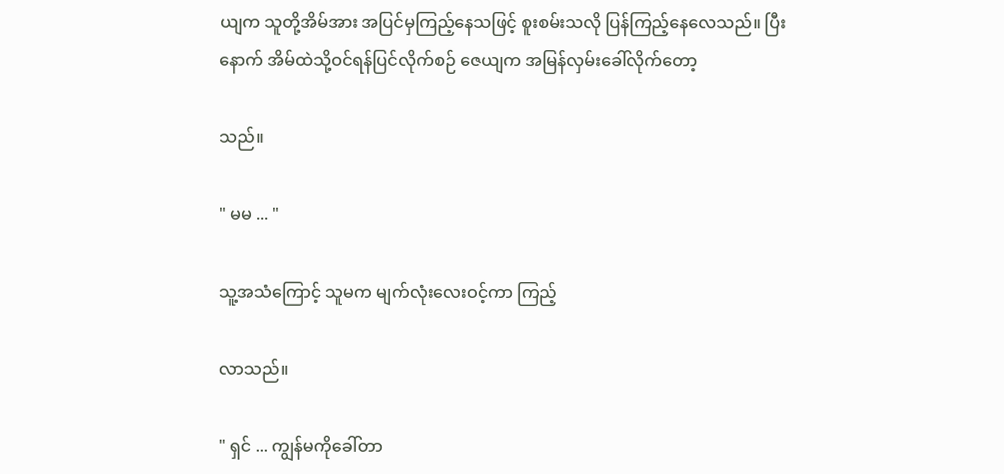ယျက သူတို့အိမ်အား အပြင်မှကြည့်နေသဖြင့် စူးစမ်းသလို ပြန်ကြည့်နေလေသည်။ ပြီးနောက် အိမ်ထဲသို့ဝင်ရန်ပြင်လိုက်စဉ် ဇေယျက အမြန်လှမ်းခေါ်လိုက်တော့

သည်။

" မမ ... "

သူ့အသံကြောင့် သူမက မျက်လုံးလေးဝင့်ကာ ကြည့်

လာသည်။

" ရှင် ... ကျွန်မကိုခေါ်တာ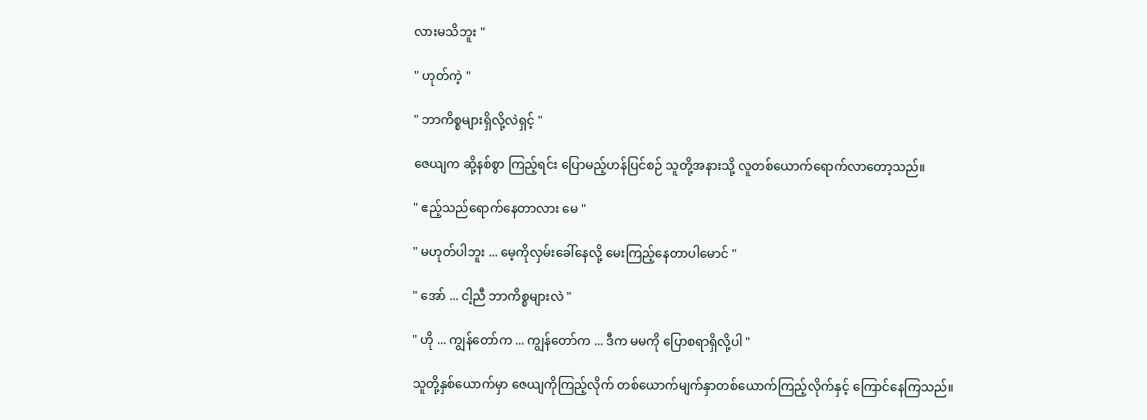လားမသိဘူး "

" ဟုတ်ကဲ့ "

" ဘာကိစ္စများရှိလို့လဲရှင့် "

ဇေယျက ဆို့နစ်စွာ ကြည့်ရင်း ပြောမည့်ဟန်ပြင်စဉ် သူတို့အနားသို့ လူတစ်ယောက်ရောက်လာတော့သည်။

" ဧည့်သည်ရောက်နေတာလား မေ "

" မဟုတ်ပါဘူး ... မေ့ကိုလှမ်းခေါ်နေလို့ မေးကြည့်နေတာပါမောင် "

" အော် ... ငါ့ညီ ဘာကိစ္စများလဲ "

" ဟို ... ကျွန်တော်က ... ကျွန်တော်က ... ဒီက မမကို ပြောစရာရှိလို့ပါ "

သူတို့နှစ်ယောက်မှာ ဇေယျကိုကြည့်လိုက် တစ်ယောက်မျက်နှာတစ်ယောက်ကြည့်လိုက်နှင့် ကြောင်နေကြသည်။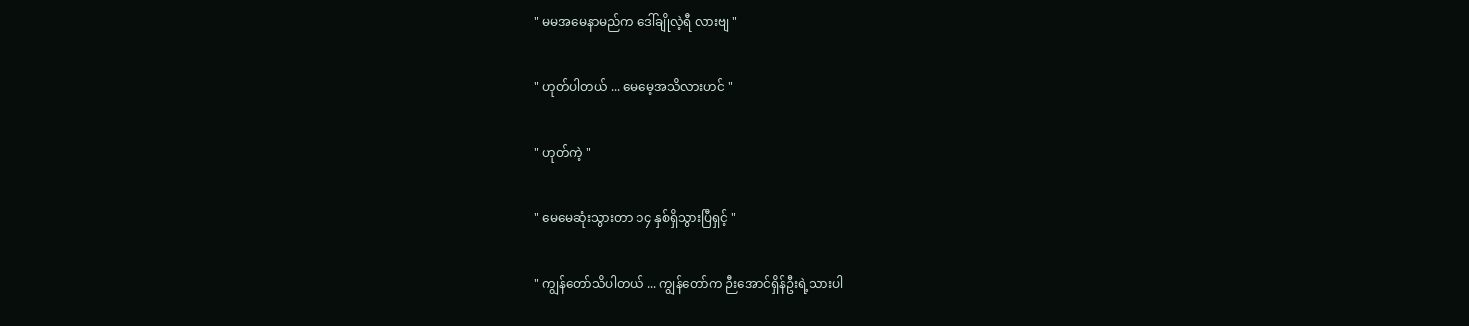" မမအမေနာမည်က ဒေါ်ချိုလဲ့ရီ လားဗျ "

" ဟုတ်ပါတယ် ... မေမေ့အသိလားဟင် "

" ဟုတ်ကဲ့ "

" မေမေဆုံးသွားတာ ၁၄ နှစ်ရှိသွားပြီရှင့် "

" ကျွန်တော်သိပါတယ် ... ကျွန်တော်က ဉီးအောင်ရှိန်ဦးရဲ့သားပါ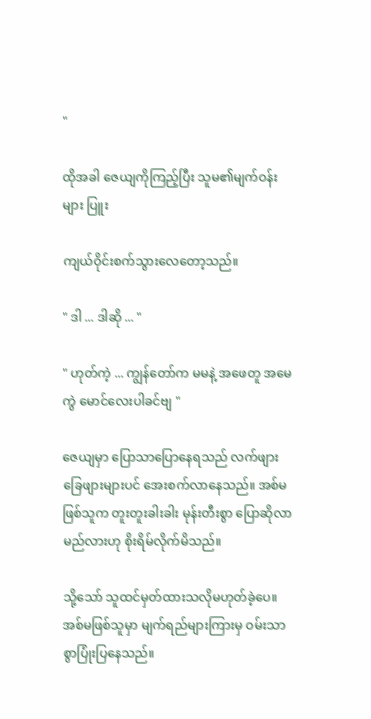"

ထိုအခါ ဇေယျကိုကြည့်ပြီး သူမ၏မျက်ဝန်းများ ပြူး

ကျယ်ဝိုင်းစက်သွားလေတော့သည်။

" ဒါ ... ဒါဆို ... "

" ဟုတ်ကဲ့ ... ကျွန်တော်က မမနဲ့ အဖေတူ အမေကွဲ မောင်လေးပါခင်ဗျ "

ဇေယျမှာ ပြောသာပြောနေရသည် လက်ဖျားခြေဖျားများပင် အေးစက်လာနေသည်။ အစ်မဖြစ်သူက တူးတူးခါးခါး မုန်းတီးစွာ ပြောဆိုလာမည်လားဟု စိုးရိမ်လိုက်မိသည်။

သို့သော် သူထင်မှတ်ထားသလိုမဟုတ်ခဲ့ပေ။ အစ်မဖြစ်သူမှာ မျက်ရည်များကြားမှ ဝမ်းသာစွာပြုံးပြနေသည်။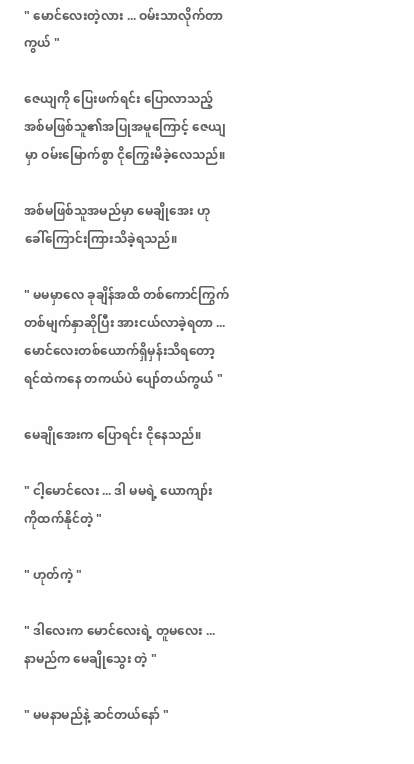" မောင်လေးတဲ့လား ... ဝမ်းသာလိုက်တာကွယ် "

ဇေယျကို ပြေးဖက်ရင်း ပြောလာသည့် အစ်မဖြစ်သူ၏အပြုအမူကြောင့် ဇေယျမှာ ဝမ်းမြောက်စွာ ငိုကြွေးမိခဲ့လေသည်။

အစ်မဖြစ်သူအမည်မှာ မေချိုအေး ဟုခေါ်ကြောင်းကြားသိခဲ့ရသည်။

" မမမှာလေ ခုချိန်အထိ တစ်ကောင်ကြွက် တစ်မျက်နှာဆိုပြီး အားငယ်လာခဲ့ရတာ ... မောင်လေးတစ်ယောက်ရှိမှန်းသိရတော့ ရင်ထဲကနေ တကယ်ပဲ ပျော်တယ်ကွယ် "

မေချိုအေးက ပြောရင်း ငိုနေသည်။

" ငါ့မောင်လေး ... ဒါ မမရဲ့ ယောကျာ်း ကိုထက်နိုင်တဲ့ "

" ဟုတ်ကဲ့ "

" ဒါလေးက မောင်လေးရဲ့ တူမလေး ... နာမည်က မေချိုသွေး တဲ့ "

" မမနာမည်နဲ့ ဆင်တယ်နော် "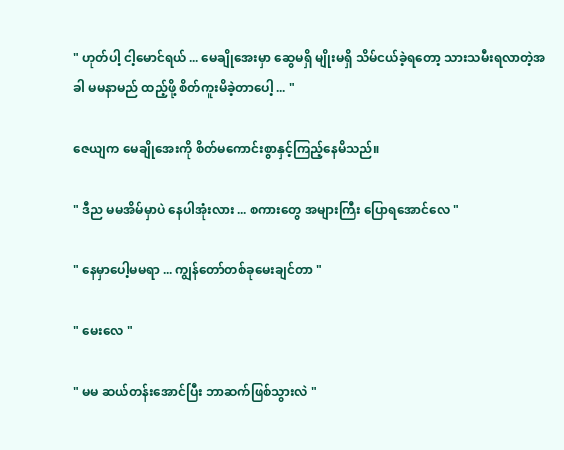" ဟုတ်ပါ့ ငါ့မောင်ရယ် ... မေချိုအေးမှာ ဆွေမရှိ မျိုးမရှိ သိမ်ငယ်ခဲ့ရတော့ သားသမီးရလာတဲ့အခါ မမနာမည် ထည့်ဖို့ စိတ်ကူးမိခဲ့တာပေါ့ ... "

ဇေယျက မေချိုအေးကို စိတ်မကောင်းစွာနှင့်ကြည့်နေမိသည်။

" ဒီည မမအိမ်မှာပဲ နေပါအုံးလား ... စကားတွေ အများကြီး ပြောရအောင်လေ "

" နေမှာပေါ့မမရာ ... ကျွန်တော်တစ်ခုမေးချင်တာ "

" မေးလေ "

" မမ ဆယ်တန်းအောင်ပြီး ဘာဆက်ဖြစ်သွားလဲ "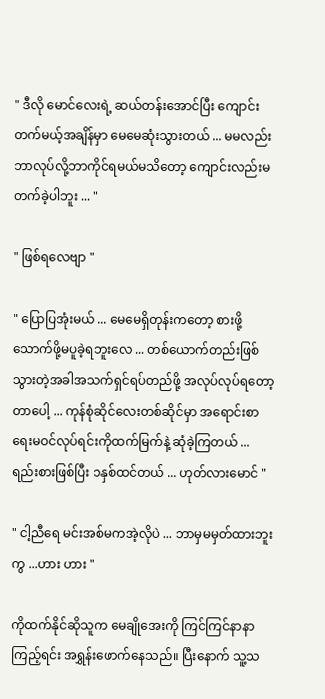" ဒီလို မောင်လေးရဲ့ ဆယ်တန်းအောင်ပြီး ကျောင်းတက်မယ့်အချိန်မှာ မေမေဆုံးသွားတယ် ... မမလည်းဘာလုပ်လို့ဘာကိုင်ရမယ်မသိတော့ ကျောင်းလည်းမတက်ခဲ့ပါဘူး ... "

" ဖြစ်ရလေဗျာ "

" ပြောပြအုံးမယ် ... မေမေရှိတုန်းကတော့ စားဖို့သောက်ဖို့မပူခဲ့ရဘူးလေ ... တစ်ယောက်တည်းဖြစ်သွားတဲ့အခါအသက်ရှင်ရပ်တည်ဖို့ အလုပ်လုပ်ရတော့တာပေါ့ ... ကုန်စုံဆိုင်လေးတစ်ဆိုင်မှာ အရောင်းစာရေးမဝင်လုပ်ရင်းကိုထက်မြက်နဲ့ ဆုံခဲ့ကြတယ် ... ရည်းစားဖြစ်ပြီး ၁နှစ်ထင်တယ် ... ဟုတ်လားမောင် "

" ငါ့ညီရေ မင်းအစ်မကအဲ့လိုပဲ ... ဘာမှမမှတ်ထားဘူးကွ ...ဟား ဟား "

ကိုထက်နိုင်ဆိုသူက မေချိုအေးကို ကြင်ကြင်နာနာကြည့်ရင်း အရွှန်းဖောက်နေသည်။ ပြီးနောက် သူ့သ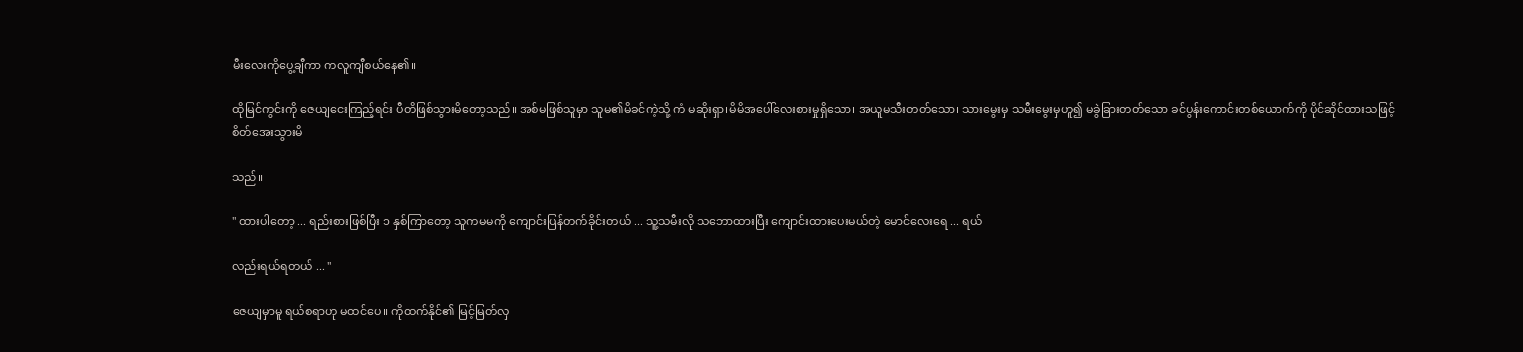မီးလေးကိုပွေ့ချီကာ ကလူကျီစယ်နေ၏။

ထိုမြင်ကွင်းကို ဇေယျငေးကြည့်ရင်း ပီတိဖြစ်သွားမိတော့သည်။ အစ်မဖြစ်သူမှာ သူမ၏မိခင်ကဲ့သို့ ကံ မဆိုးရှာ၊မိမိအပေါ်လေးစားမှုရှိသော၊ အယူမသီးတတ်သော၊ သားမွေးမှ သမီးမွေးမှဟူ၍ မခွဲခြားတတ်သော ခင်ပွန်းကောင်းတစ်ယောက်ကို ပိုင်ဆိုင်ထားသဖြင့် စိတ်အေးသွားမိ

သည်။

" ထားပါတော့ ... ရည်းစားဖြစ်ပြီး ၁ နှစ်ကြာတော့ သူကမမကို ကျောင်းပြန်တက်ခိုင်းတယ် ... သူ့သမီးလို သဘောထားပြီး ကျောင်းထားပေးမယ်တဲ့ မောင်လေးရေ ... ရယ်

လည်းရယ်ရတယ် ... "

ဇေယျမှာမူ ရယ်စရာဟု မထင်ပေ။ ကိုထက်နိုင်၏ မြင့်မြတ်လှ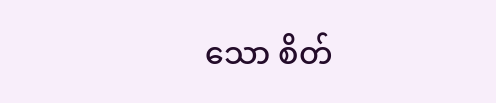သော စိတ်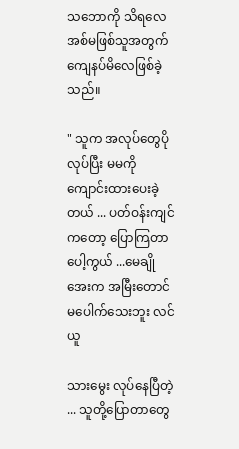သဘောကို သိရလေ အစ်မဖြစ်သူအတွက် ကျေနပ်မိလေဖြစ်ခဲ့သည်။

" သူက‌ အလုပ်တွေပိုလုပ်ပြီး မမကို ကျောင်းထားပေးခဲ့တယ် ... ပတ်ဝန်းကျင်ကတော့ ပြောကြတာပေါ့ကွယ် ...မေချိုအေးက အမြီးတောင်မပေါက်သေးဘူး လင်ယူ

သားမွေး လုပ်နေပြီတဲ့ ... သူတို့ပြောတာတွေ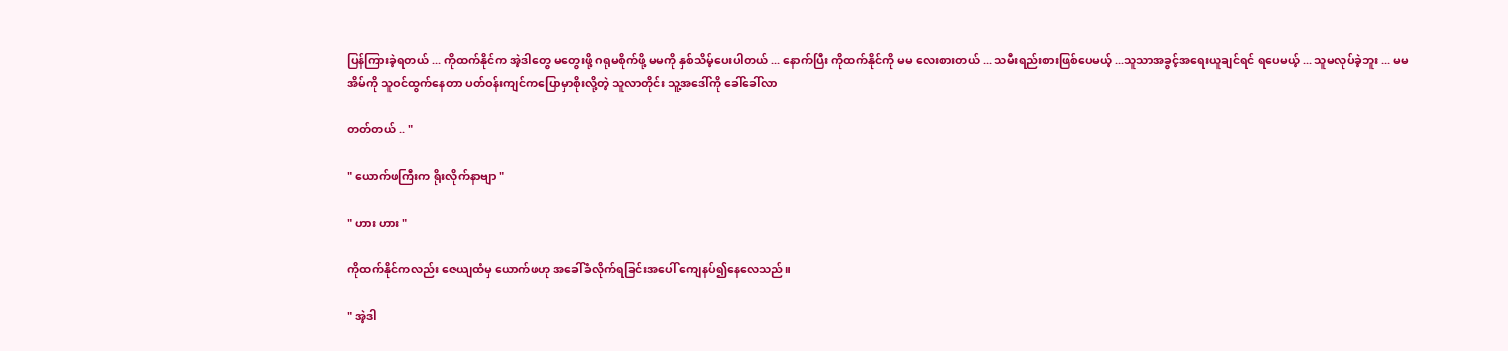ပြန်ကြားခဲ့ရတယ် ... ကိုထက်နိုင်က အဲ့ဒါတွေ မတွေးဖို့ ဂရုမစိုက်ဖို့ မမကို နှစ်သိမ့်ပေးပါတယ် ... နောက်ပြီး ကိုထက်နိုင်ကို မမ လေးစားတယ် ... သမီးရည်းစားဖြစ်ပေမယ့် ...သူသာအခွင့်အရေးယူချင်ရင် ရပေမယ့် ... သူမလုပ်ခဲ့ဘူး ... မမအိမ်ကို သူဝင်ထွက်နေတာ ပတ်ဝန်းကျင်ကပြောမှာစိုးလို့တဲ့ သူလာတိုင်း သူ့အဒေါ်ကို ခေါ်ခေါ်လာ

တတ်တယ် .. "

" ယောက်ဖကြီးက ရိုးလိုက်နာဗျာ "

" ဟား ဟား "

ကိုထက်နိုင်ကလည်း ဇေယျထံမှ ယောက်ဖဟု အခေါ်ခံလိုက်ရခြင်းအပေါ် ကျေနပ်၍နေလေသည်။

" အဲ့ဒါ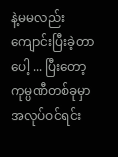နဲ့မမလည်း ကျောင်းပြီးခဲ့တာပေါ့ ... ပြီးတော့ ကုမ္ပဏီတစ်ခုမှာ အလုပ်ဝင်ရင်း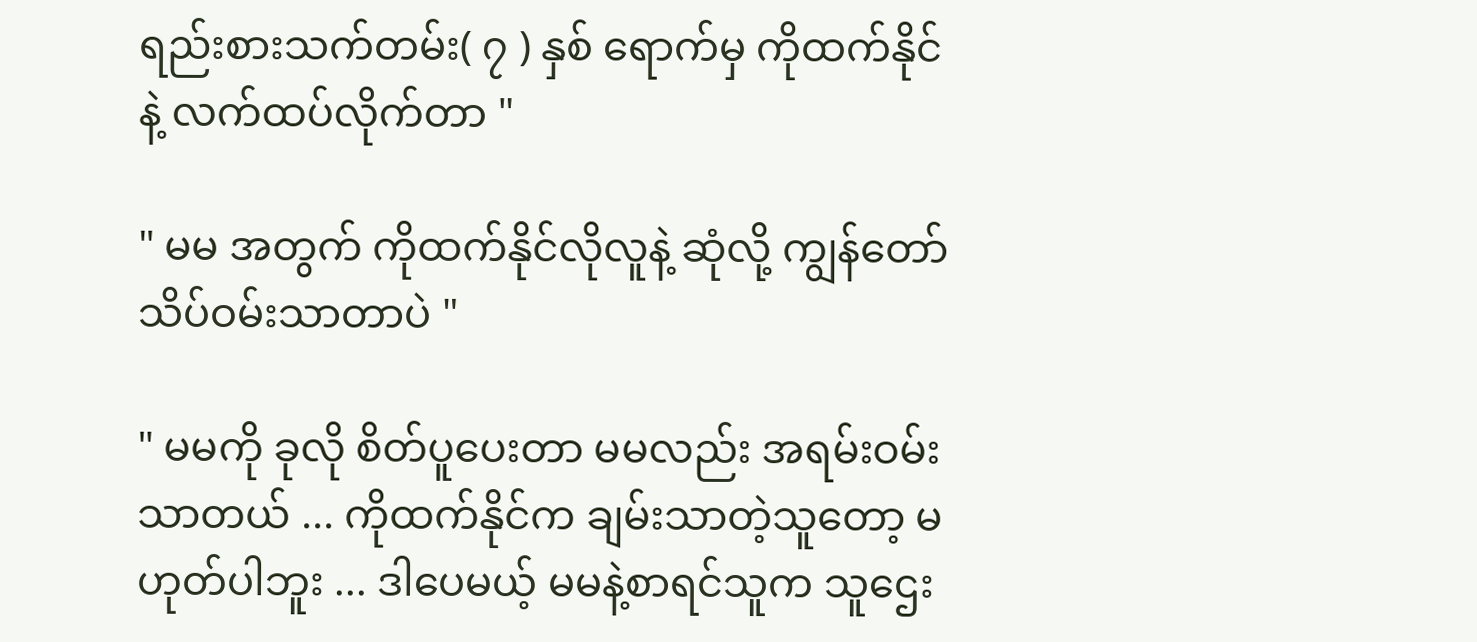ရည်းစားသက်တမ်း( ၇ ) နှစ် ရောက်မှ ကိုထက်နိုင်နဲ့ လက်ထပ်လိုက်တာ "

" မမ အတွက် ကိုထက်နိုင်လိုလူနဲ့ ဆုံလို့ ကျွန်တော် သိပ်ဝမ်းသာတာပဲ "

" မမကို ခုလို စိတ်ပူပေးတာ မမလည်း အရမ်းဝမ်းသာတယ် ... ကိုထက်နိုင်က ချမ်းသာတဲ့သူတော့ မဟုတ်ပါဘူး ... ဒါပေမယ့် မမနဲ့စာရင်သူက သူဌေး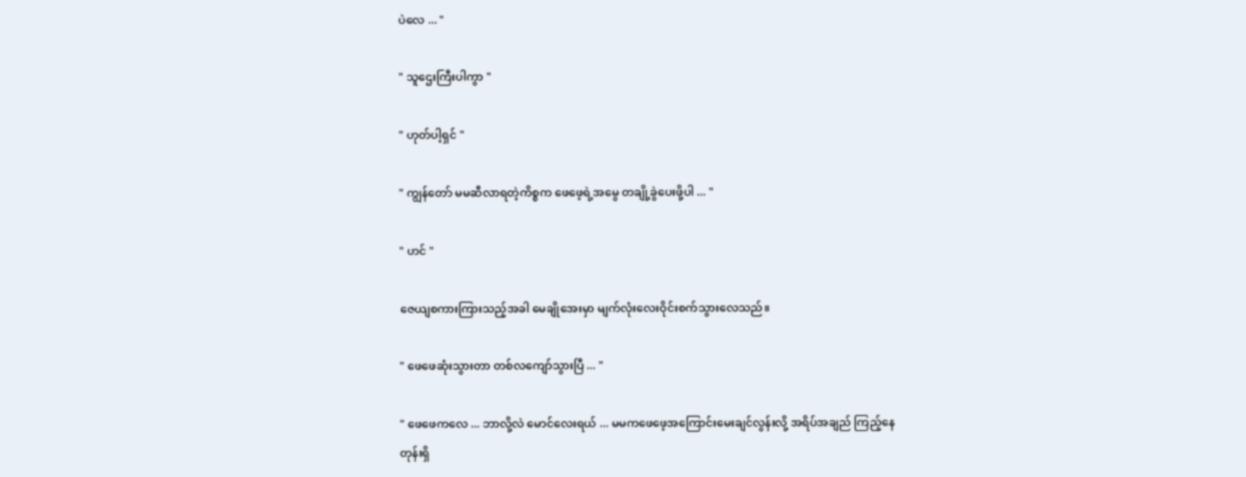ပဲလေ ... "

" သူဌေးကြီးပါကွာ "

" ဟုတ်ပါ့ရှင် "

" ကျွန်တော် မမဆီလာရတဲ့ကိစ္စက ဖေဖေ့ရဲ့အမွေ တချို့ခွဲပေးဖို့ပါ ... "

" ဟင် "

ဇေယျစကားကြားသည့်အခါ မေချိုအေးမှာ မျက်လုံးလေးဝိုင်းစက်သွားလေသည်။

" ဖေဖေဆုံးသွားတာ တစ်လကျော်သွားပြီ ... "

" ဖေဖေကလေ ... ဘာလို့လဲ မောင်လေးရယ် ... မမကဖေဖေ့အကြောင်းမေးချင်လွန်းလို့ အရိပ်အချည် ကြည့်နေတုန်းရှိ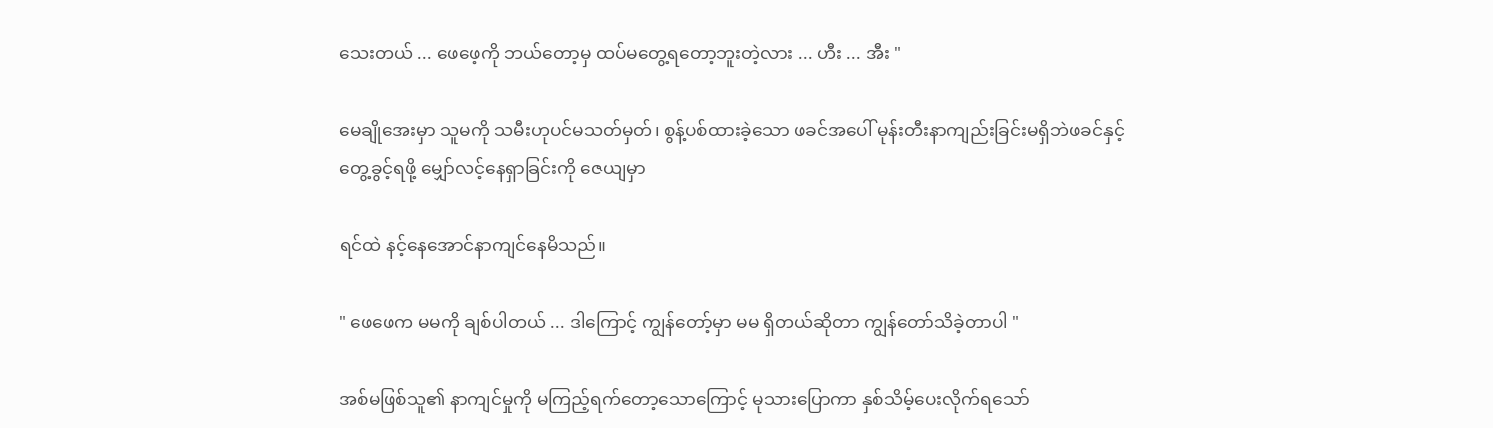သေးတယ် ... ဖေဖေ့ကို ဘယ်တော့မှ ထပ်မတွေ့ရတော့ဘူးတဲ့လား ... ဟီး ... အီး "

မေချိုအေးမှာ သူမကို သမီးဟုပင်မသတ်မှတ်၊ စွန့်ပစ်ထားခဲ့သော ဖခင်အပေါ် မုန်းတီးနာကျည်းခြင်းမရှိဘဲဖခင်နှင့် တွေ့ခွင့်ရဖို့ မျှော်လင့်နေရှာခြင်းကို ဇေယျမှာ

ရင်ထဲ နင့်နေအောင်နာကျင်နေမိသည်။

" ဖေဖေက မမကို ချစ်ပါတယ် ... ဒါကြောင့် ကျွန်တော့်မှာ မမ ရှိတယ်ဆိုတာ ကျွန်တော်သိခဲ့တာပါ "

အစ်မဖြစ်သူ၏ နာကျင်မှုကို မကြည့်ရက်တော့သောကြောင့် မုသားပြောကာ နှစ်သိမ့်ပေးလိုက်ရသော်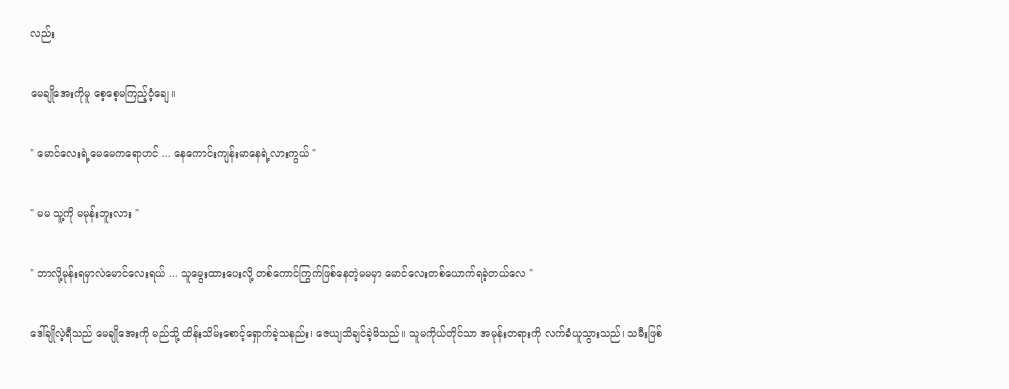လည်း

မေချိုအေးကိုမူ စေ့စေ့မကြည့်ဝံ့ချေ။

" မောင်လေးရဲ့မေမေကရောဟင် ... နေကောင်းကျန်းမာနေရဲ့လားကွယ် "

" မမ သူ့ကို မမုန်းဘူးလား "

" ဘာလို့မုန်းရမှာလဲမောင်လေးရယ် ... သူမွေးထားပေးလို့ တစ်ကောင်ကြွက်ဖြစ်နေတဲ့မမမှာ မောင်လေးတစ်ယောက်ရခဲ့တယ်လေ "

ဒေါ်ချိုလဲ့ရီသည် မေချိုအေးကို မည်သို့ ထိန်းသိမ်းစောင့်ရှောက်ခဲ့သနည်း၊ ဇေယျသိချင်ခဲ့မိသည်။ သူမကိုယ်တိုင်သာ အမုန်းတရားကို လက်ခံယူသွားသည်၊ သမီးဖြစ်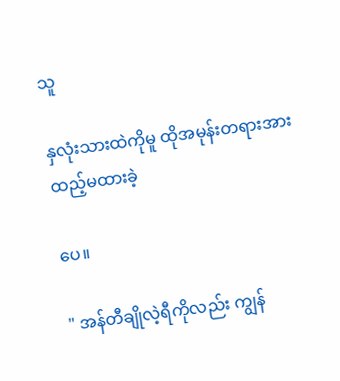သူ

နှလုံးသားထဲကိုမူ ထိုအမုန်းတရားအား ထည့်မထားခဲ့

ပေ။

" အန်တီချိုလဲ့ရီကိုလည်း ကျွန်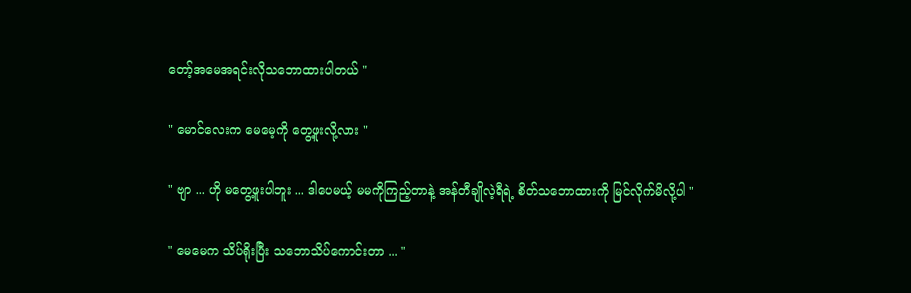တော့်အမေအရင်းလိုသဘောထားပါတယ် "

" မောင်လေးက မေမေ့ကို တွေ့ဖူးလို့လား "

" ဗျာ ... ဟို မတွေ့ဖူးပါဘူး ... ဒါပေမယ့် မမကိုကြည့်တာနဲ့ အန်တီချိုလဲ့ရီရဲ့ စိတ်သဘောထားကို မြင်လိုက်မိလို့ပါ "

" မေမေက သိပ်ရိုးပြီး သဘောသိပ်ကောင်းတာ ... "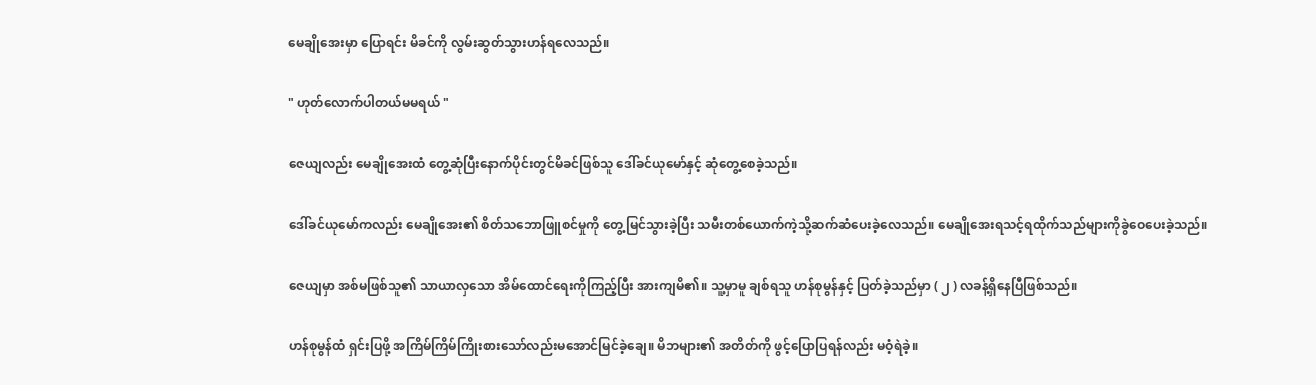မေချိုအေးမှာ ပြောရင်း မိခင်ကို လွမ်းဆွတ်သွားဟန်ရလေသည်။

" ဟုတ်လောက်ပါတယ်မမရယ် "

ဇေယျလည်း မေချိုအေးထံ တွေ့ဆုံပြီးနောက်ပိုင်းတွင်မိခင်ဖြစ်သူ ဒေါ်ခင်ယုမော်နှင့် ဆုံတွေ့စေခဲ့သည်။

ဒေါ်ခင်ယုမော်ကလည်း မေချိုအေး၏ စိတ်သဘောဖြူစင်မှုကို တွေ့မြင်သွားခဲ့ပြီး သမီးတစ်ယောက်ကဲ့သို့ဆက်ဆံပေးခဲ့လေသည်။ မေချိုအေးရသင့်ရထိုက်သည်များကိုခွဲဝေပေးခဲ့သည်။

ဇေယျမှာ အစ်မဖြစ်သူ၏ သာယာလှသော အိမ်ထောင်ရေးကိုကြည့်ပြီး အားကျမိ၏။ သူ့မှာမူ ချစ်ရသူ ဟန်စုမွန်နှင့် ပြတ်ခဲ့သည်မှာ ( ၂ ) လခန့်ရှိနေပြီဖြစ်သည်။

ဟန်စုမွန်ထံ ရှင်းပြဖို့ အကြိမ်ကြိမ်ကြိုးစားသော်လည်းမအောင်မြင်ခဲ့ချေ။ မိဘများ၏ အတိတ်ကို ဖွင့်ပြောပြရန်လည်း မဝံ့ရဲခဲ့။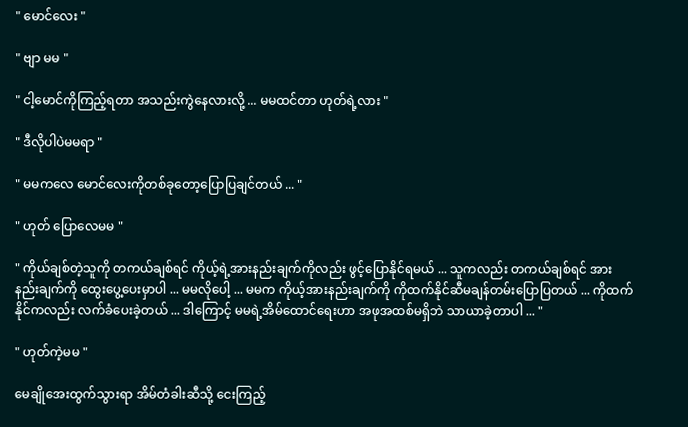" မောင်လေး "

" ဗျာ မမ "

" ငါ့မောင်ကိုကြည့်ရတာ အသည်းကွဲနေလားလို့ ... မမထင်တာ ဟုတ်ရဲ့လား "

" ဒီလိုပါပဲမမရာ "

" မမကလေ မောင်လေးကိုတစ်ခုတော့ပြောပြချင်တယ် ... "

" ဟုတ် ပြောလေမမ "

" ကိုယ်ချစ်တဲ့သူကို တကယ်ချစ်ရင် ကိုယ့်ရဲ့အားနည်းချက်ကိုလည်း ဖွင့်ပြောနိုင်ရမယ် ... သူကလည်း တကယ်ချစ်ရင် အားနည်းချက်ကို ထွေးပွေ့ပေးမှာပါ ... မမလိုပေါ့ ... မမက ကိုယ့်အားနည်းချက်ကို ကိုထက်နိုင်ဆီမချန်တမ်းပြောပြတယ် ... ကိုထက်နိုင်ကလည်း လက်ခံပေးခဲ့တယ် ... ဒါကြောင့် မမရဲ့အိမ်ထောင်ရေးဟာ အဖုအထစ်မရှိဘဲ သာယာခဲ့တာပါ ... "

" ဟုတ်ကဲ့မမ "

မေချိုအေးထွက်သွားရာ အိမ်တံခါးဆီသို့ ငေးကြည့်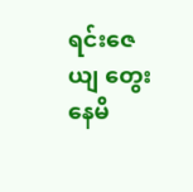ရင်းဇေယျ တွေးနေမိ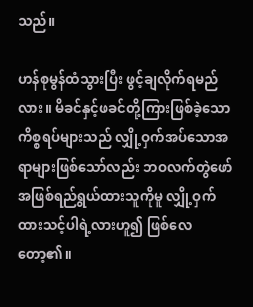သည်။

ဟန်စုမွန်ထံသွားပြီး ဖွင့်ချလိုက်ရမည်လား။ မိခင်နှင့်ဖခင်တို့ကြားဖြစ်ခဲ့သောကိစ္စရပ်များသည် လျှို့ဝှက်အပ်သောအရာများဖြစ်သော်လည်း ဘဝလက်တွဲဖော်အဖြစ်ရည်ရွယ်ထားသူကိုမူ လျှို့ဝှက်ထားသင့်ပါရဲ့လားဟူ၍ ဖြစ်လေတော့၏။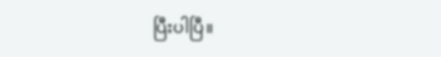ပြီးပါပြီ။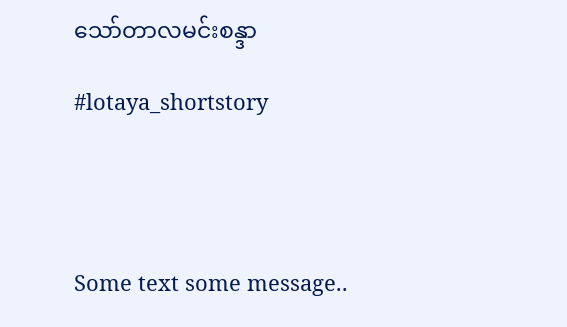သော်တာလမင်းစန္ဒာ

#lotaya_shortstory




Some text some message..